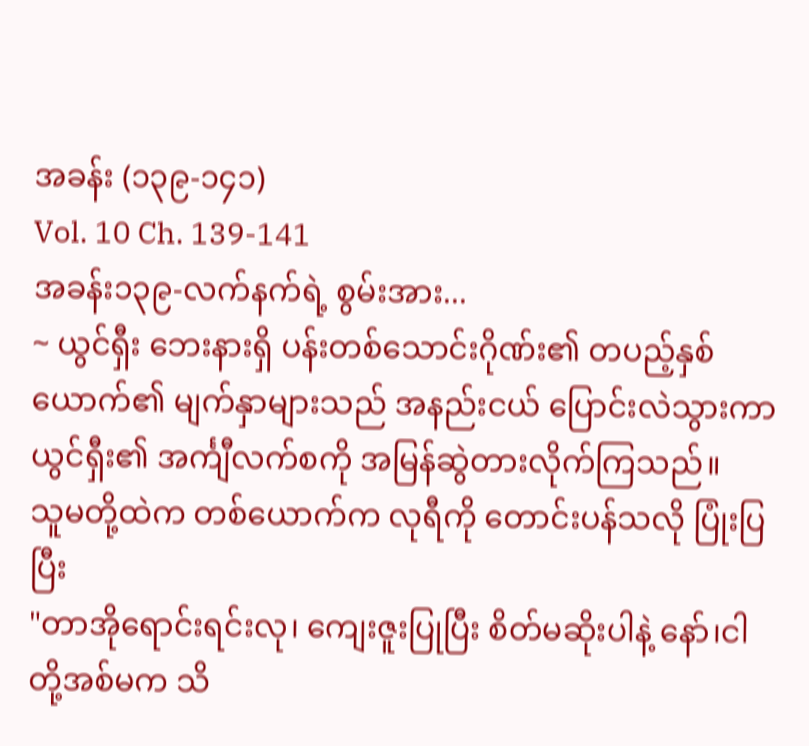အခန်း (၁၃၉-၁၄၁)
Vol. 10 Ch. 139-141
အခန်း၁၃၉-လက်နက်ရဲ့ စွမ်းအား...
~ ယွင်ရှီး ဘေးနားရှိ ပန်းတစ်သောင်းဂိုဏ်း၏ တပည့်နှစ်ယောက်၏ မျက်နှာများသည် အနည်းငယ် ပြောင်းလဲသွားကာ ယွင်ရှီး၏ အင်္ကျီလက်စကို အမြန်ဆွဲတားလိုက်ကြသည်။
သူမတို့ထဲက တစ်ယောက်က လုရီကို တောင်းပန်သလို ပြုံးပြပြီး
"တာအိုရောင်းရင်းလု၊ ကျေးဇူးပြုပြီး စိတ်မဆိုးပါနဲ့ နော်၊ငါတို့အစ်မက သိ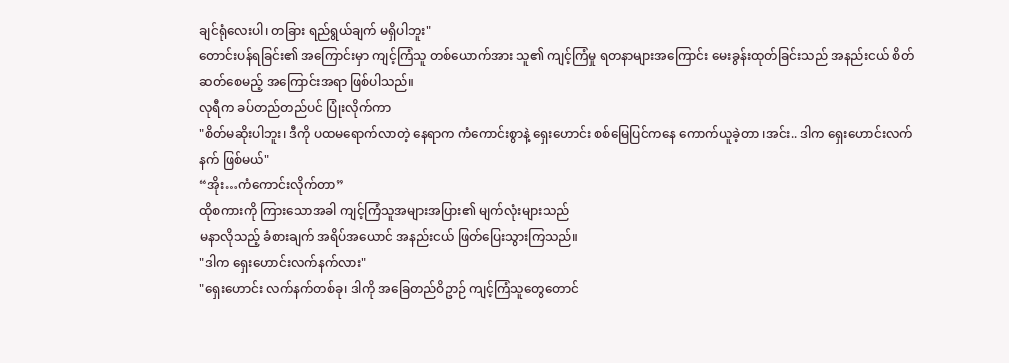ချင်ရုံလေးပါ၊ တခြား ရည်ရွယ်ချက် မရှိပါဘူး"
တောင်းပန်ရခြင်း၏ အကြောင်းမှာ ကျင့်ကြံသူ တစ်ယောက်အား သူ၏ ကျင့်ကြံမှု ရတနာများအကြောင်း မေးခွန်းထုတ်ခြင်းသည် အနည်းငယ် စိတ်ဆတ်စေမည့် အကြောင်းအရာ ဖြစ်ပါသည်။
လုရီက ခပ်တည်တည်ပင် ပြုံးလိုက်ကာ
"စိတ်မဆိုးပါဘူး၊ ဒီကို ပထမရောက်လာတဲ့ နေရာက ကံကောင်းစွာနဲ့ ရှေးဟောင်း စစ်မြေပြင်ကနေ ကောက်ယူခဲ့တာ ၊အင်း.. ဒါက ရှေးဟောင်းလက်နက် ဖြစ်မယ်"
“အိုး…ကံကောင်းလိုက်တာ”
ထိုစကားကို ကြားသောအခါ ကျင့်ကြံသူအများအပြား၏ မျက်လုံးများသည်
မနာလိုသည့် ခံစားချက် အရိပ်အယောင် အနည်းငယ် ဖြတ်ပြေးသွားကြသည်။
"ဒါက ရှေးဟောင်းလက်နက်လား"
"ရှေးဟောင်း လက်နက်တစ်ခု၊ ဒါကို အခြေတည်ဝိဥာဉ် ကျင့်ကြံသူတွေတောင်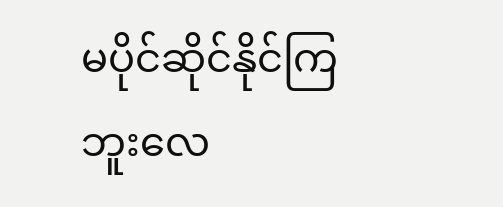မပိုင်ဆိုင်နိုင်ကြဘူးလေ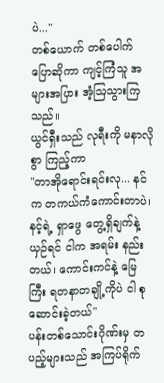ပဲ..."
တစ်ယောက် တစ်ပေါက် ပြောဆိုကာ ကျင့်ကြံသူ အများအပြား အံ့ဩသွားကြသည်။
ယွင်ရှီးသည် လုရီးကို မနာလိုစွာ ကြည့်ကာ
"တာအိုရောင်းရင်းလု... နင်က တကယ်ကံကောင်းတာပဲ၊ နင့်ရဲ့ ရှာဖွေ တွေ့ရှိချက်နဲ့ ယှဉ်ရင် ငါက အရမ်း နည်းတယ်၊ ကောင်းကင်နဲ့ မြေကြီး ရတနာတချို့ကိုပဲ ငါ စုဆောင်းခဲ့တယ်"
ပန်းတစ်သောင်းဂိုဏ်းမှ တပည့်များသည် အကြပ်ရိုက်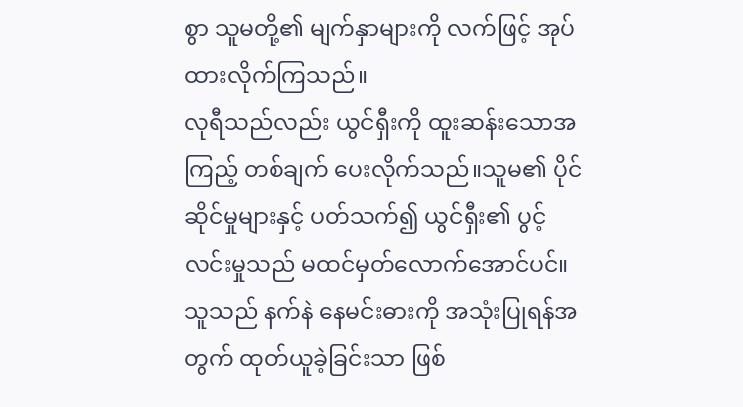စွာ သူမတို့၏ မျက်နှာများကို လက်ဖြင့် အုပ်ထားလိုက်ကြသည်။
လုရီသည်လည်း ယွင်ရှီးကို ထူးဆန်းသောအကြည့် တစ်ချက် ပေးလိုက်သည်။သူမ၏ ပိုင်ဆိုင်မှုများနှင့် ပတ်သက်၍ ယွင်ရှီး၏ ပွင့်လင်းမှုသည် မထင်မှတ်လောက်အောင်ပင်။
သူသည် နက်နဲ နေမင်းဓားကို အသုံးပြုရန်အတွက် ထုတ်ယူခဲ့ခြင်းသာ ဖြစ်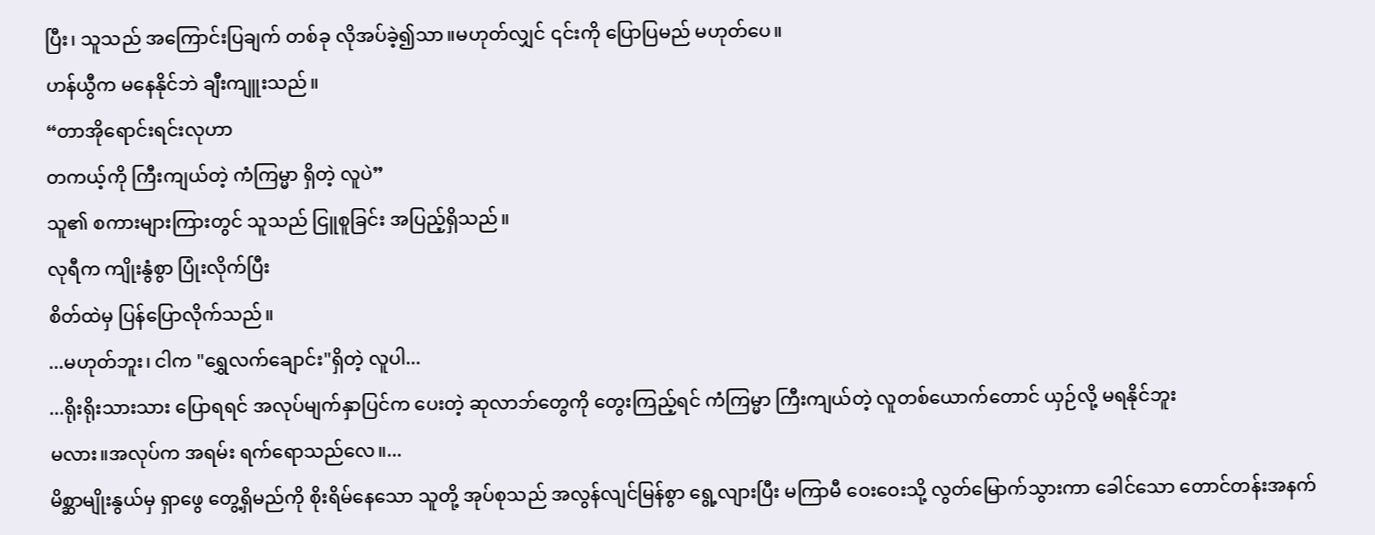ပြီး၊ သူသည် အကြောင်းပြချက် တစ်ခု လိုအပ်ခဲ့၍သာ။မဟုတ်လျှင် ၎င်းကို ပြောပြမည် မဟုတ်ပေ။
ဟန်ယွီက မနေနိုင်ဘဲ ချီးကျူးသည်။
“တာအိုရောင်းရင်းလုဟာ
တကယ့်ကို ကြီးကျယ်တဲ့ ကံကြမ္မာ ရှိတဲ့ လူပဲ”
သူ၏ စကားများကြားတွင် သူသည် ငြူစူခြင်း အပြည့်ရှိသည်။
လုရီက ကျိုးနွံစွာ ပြုံးလိုက်ပြီး
စိတ်ထဲမှ ပြန်ပြောလိုက်သည်။
...မဟုတ်ဘူး၊ ငါက "ရွှေလက်ချောင်း"ရှိတဲ့ လူပါ...
...ရိုးရိုးသားသား ပြောရရင် အလုပ်မျက်နှာပြင်က ပေးတဲ့ ဆုလာဘ်တွေကို တွေးကြည့်ရင် ကံကြမ္မာ ကြီးကျယ်တဲ့ လူတစ်ယောက်တောင် ယှဉ်လို့ မရနိုင်ဘူး
မလား။အလုပ်က အရမ်း ရက်ရောသည်လေ။...
မိစ္ဆာမျိုးနွယ်မှ ရှာဖွေ တွေ့ရှိမည်ကို စိုးရိမ်နေသော သူတို့ အုပ်စုသည် အလွန်လျင်မြန်စွာ ရွေ့လျားပြီး မကြာမီ ဝေးဝေးသို့ လွတ်မြောက်သွားကာ ခေါင်သော တောင်တန်းအနက်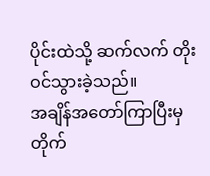ပိုင်းထဲသို့ ဆက်လက် တိုးဝင်သွားခဲ့သည်။
အချိန်အတော်ကြာပြီးမှ တိုက်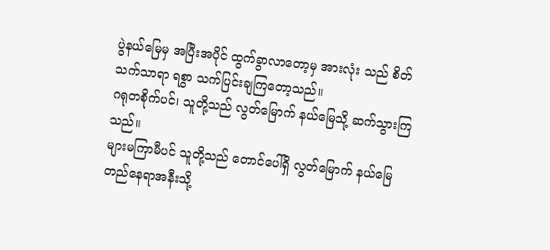ပွဲနယ်မြေမှ အပြီးအပိုင် ထွက်ခွာလာတော့မှ အားလုံး သည် စိတ်သက်သာရာ ရစွာ သက်ပြင်းချကြတော့သည်။
ဂရုတစိုက်ပင်၊ သူတို့သည် လွတ်မြောက် နယ်မြေသို့ ဆက်သွားကြသည်။
များမကြာမီပင် သူတို့သည် တောင်ပေါ်ရှိ လွတ်မြောက် နယ်မြေ တည်နေရာအနီးသို့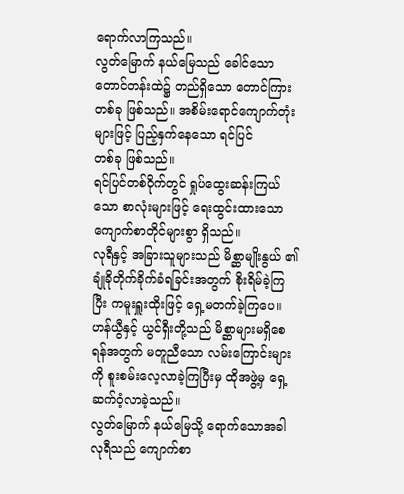ရောက်လာကြသည်။
လွတ်မြောက် နယ်မြေသည် ခေါင်သော တောင်တန်းထဲ၌ တည်ရှိသော တောင်ကြားတစ်ခု ဖြစ်သည်။ အစိမ်းရောင်ကျောက်တုံးများဖြင့် ပြည့်နှက်နေသော ရင်ပြင်
တစ်ခု ဖြစ်သည်။
ရင်ပြင်တစ်ဝိုက်တွင် ရှုပ်ထွေးဆန်းကြယ်သော စာလုံးများဖြင့် ရေးထွင်းထားသော ကျောက်စာတိုင်များစွာ ရှိသည်။
လုရီနှင့် အခြားသူများသည် မိစ္ဆာမျိုးနွယ် ၏ ချုံခိုတိုက်ခိုက်ခံရခြင်းအတွက် စိုးရိမ်ခဲ့ကြပြီး ကမူးရှူးထိုးဖြင့် ရှေ့မတက်ခဲ့ကြပေ။
ဟန်ယွီနှင့် ယွင်ရှီးတို့သည် မိစ္ဆာများမရှိစေရန်အတွက် မတူညီသော လမ်းကြောင်းများကို စူးစမ်းလေ့လာခဲ့ကြပြီးမှ ထိုအဖွဲ့မှ ရှေ့ဆက်ဝံ့လာခဲ့သည်။
လွတ်မြောက် နယ်မြေသို့ ရောက်သောအခါ လုရီသည် ကျောက်စာ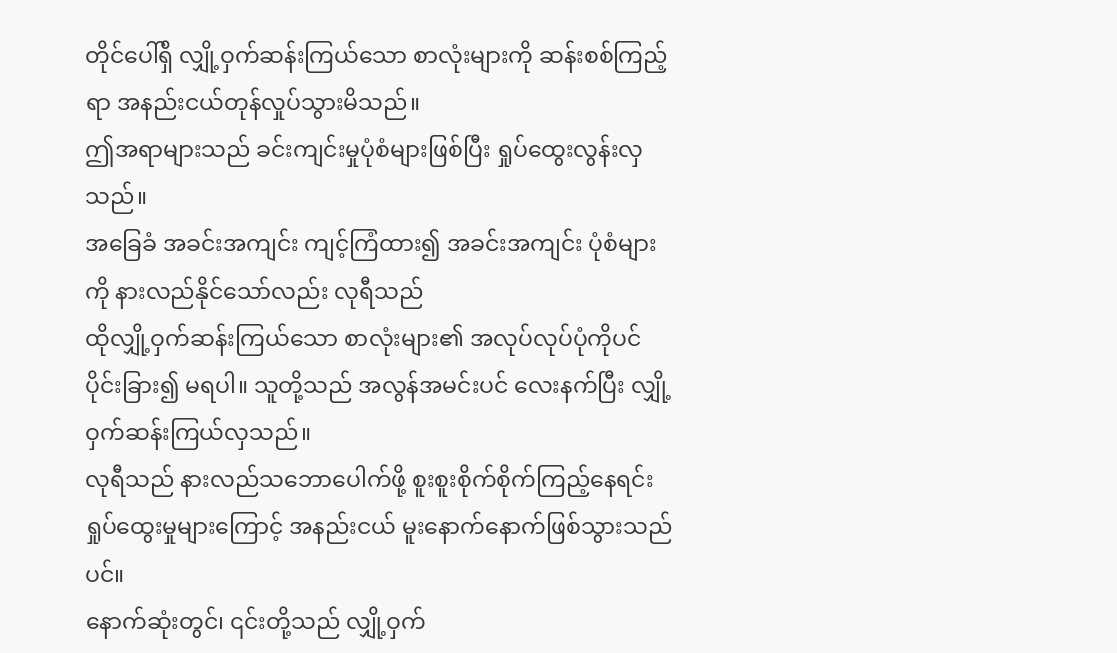တိုင်ပေါ်ရှိ လျှို့ဝှက်ဆန်းကြယ်သော စာလုံးများကို ဆန်းစစ်ကြည့်ရာ အနည်းငယ်တုန်လှုပ်သွားမိသည်။
ဤအရာများသည် ခင်းကျင်းမှုပုံစံများဖြစ်ပြီး ရှုပ်ထွေးလွန်းလှသည်။
အခြေခံ အခင်းအကျင်း ကျင့်ကြံထား၍ အခင်းအကျင်း ပုံစံများကို နားလည်နိုင်သော်လည်း လုရီသည်
ထိုလျှို့ဝှက်ဆန်းကြယ်သော စာလုံးများ၏ အလုပ်လုပ်ပုံကိုပင် ပိုင်းခြား၍ မရပါ။ သူတို့သည် အလွန်အမင်းပင် လေးနက်ပြီး လျှို့ဝှက်ဆန်းကြယ်လှသည်။
လုရီသည် နားလည်သဘောပေါက်ဖို့ စူးစူးစိုက်စိုက်ကြည့်နေရင်း ရှုပ်ထွေးမှုများကြောင့် အနည်းငယ် မူးနောက်နောက်ဖြစ်သွားသည်ပင်။
နောက်ဆုံးတွင်၊ ၎င်းတို့သည် လျှို့ဝှက်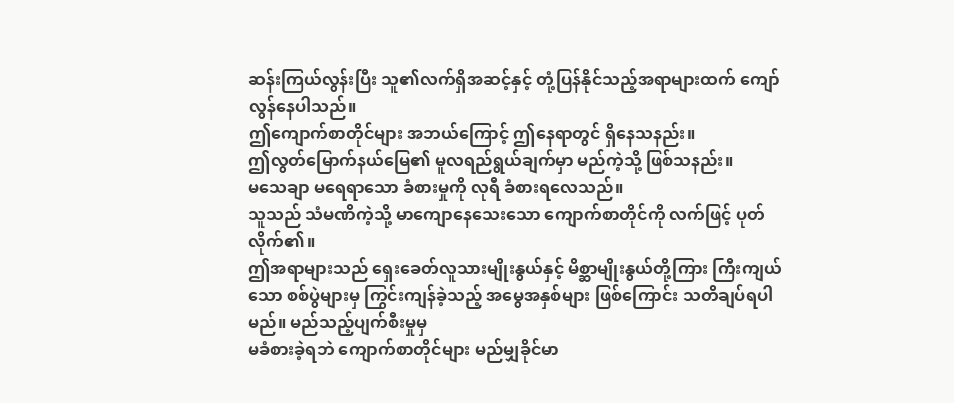ဆန်းကြယ်လွန်းပြီး သူ၏လက်ရှိအဆင့်နှင့် တုံ့ပြန်နိုင်သည့်အရာများထက် ကျော်လွန်နေပါသည်။
ဤကျောက်စာတိုင်များ အဘယ်ကြောင့် ဤနေရာတွင် ရှိနေသနည်း။
ဤလွတ်မြောက်နယ်မြေ၏ မူလရည်ရွယ်ချက်မှာ မည်ကဲ့သို့ ဖြစ်သနည်း။
မသေချာ မရေရာသော ခံစားမှုကို လုရီ ခံစားရလေသည်။
သူသည် သံမဏိကဲ့သို့ မာကျောနေသေးသော ကျောက်စာတိုင်ကို လက်ဖြင့် ပုတ်လိုက်၏။
ဤအရာများသည် ရှေးခေတ်လူသားမျိုးနွယ်နှင့် မိစ္ဆာမျိုးနွယ်တို့ကြား ကြီးကျယ်သော စစ်ပွဲများမှ ကြွင်းကျန်ခဲ့သည့် အမွေအနှစ်များ ဖြစ်ကြောင်း သတိချပ်ရပါမည်။ မည်သည့်ပျက်စီးမှုမှ
မခံစားခဲ့ရဘဲ ကျောက်စာတိုင်များ မည်မျှခိုင်မာ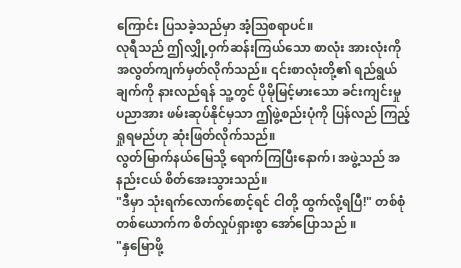ကြောင်း ပြသခဲ့သည်မှာ အံ့သြစရာပင်။
လုရီသည် ဤလျှို့ဝှက်ဆန်းကြယ်သော စာလုံး အားလုံးကို အလွတ်ကျက်မှတ်လိုက်သည်။ ၎င်းစာလုံးတို့၏ ရည်ရွယ်ချက်ကို နားလည်ရန် သူ့တွင် ပိုမိုမြင့်မားသော ခင်းကျင်းမှု ပညာအား ဖမ်းဆုပ်နိုင်မှသာ ဤဖွဲ့စည်းပုံကို ပြန်လည် ကြည့်ရှုရမည်ဟု ဆုံးဖြတ်လိုက်သည်။
လွတ်မြာက်နယ်မြေသို့ ရောက်ကြပြီးနောက်၊ အဖွဲ့သည် အနည်းငယ် စိတ်အေးသွားသည်။
"ဒီမှာ သုံးရက်လောက်စောင့်ရင် ငါတို့ ထွက်လို့ရပြီ!" တစ်စုံတစ်ယောက်က စိတ်လှုပ်ရှားစွာ အော်ပြောသည် ။
"နှမြောဖို့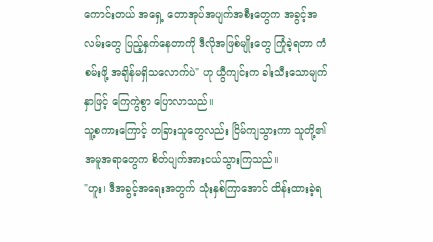ကောင်းတယ် အရှေ့ တောအုပ်အပျက်အစီးတွေက အခွင့်အလမ်းတွေ ပြည့်နှက်နေတာကို ဒီလိုအဖြစ်မျိုးတွေ ကြုံခဲ့ရတာ ကံစမ်းဖို့ အချိန်မရှိသလောက်ပဲ" ဟု ယွီကျင်းက ခါးသီးသောမျက်နှာဖြင့် ကြေကွဲစွာ ပြောလာသည်။
သူ့စကားကြောင့် တခြားသူတွေလည်း ငြိမ်ကျသွားကာ သူတို့၏ အမူအရာတွေက စိတ်ပျက်အားငယ်သွားကြသည်။
"ဟူး၊ ဒီအခွင့်အရေးအတွက် သုံးနှစ်ကြာအောင် ထိန်းထားခဲ့ရ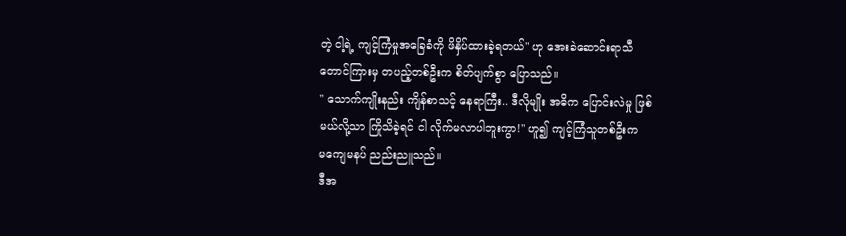တဲ့ ငါ့ရဲ့ ကျင့်ကြံမှုအခြေခံကို ဖိနှိပ်ထားခဲ့ရတယ်" ဟု အေးခဲဆောင်းရာသီ တောင်ကြားမှ တပည့်တစ်ဦးက စိတ်ပျက်စွာ ပြောသည်။
" သောက်ကျိုးနည်း ကျိန်စာသင့် နေရာကြီး.. ဒီလိုမျိုး အဓိက ပြောင်းလဲမှု ဖြစ်မယ်လို့သာ ကြိုသိခဲ့ရင် ငါ လိုက်မလာပါဘူးကွာ!" ဟူ၍ ကျင့်ကြံသူတစ်ဦးက
မကျေမနပ် ညည်းညူသည်။
ဒီအ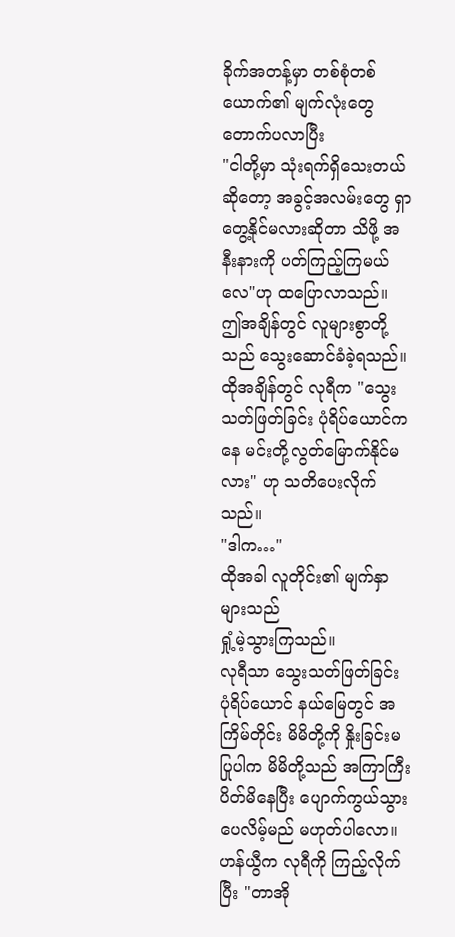ခိုက်အတန့်မှာ တစ်စုံတစ်ယောက်၏ မျက်လုံးတွေ တောက်ပလာပြီး
"ငါတို့မှာ သုံးရက်ရှိသေးတယ်ဆိုတော့ အခွင့်အလမ်းတွေ ရှာတွေ့နိုင်မလားဆိုတာ သိဖို့ အနီးနားကို ပတ်ကြည့်ကြမယ်လေ"ဟု ထပြောလာသည်။
ဤအချိန်တွင် လူများစွာတို့သည် သွေးဆောင်ခံခဲ့ရသည်။
ထိုအချိန်တွင် လုရီက "သွေးသတ်ဖြတ်ခြင်း ပုံရိပ်ယောင်ကနေ မင်းတို့လွတ်မြောက်နိုင်မလား" ဟု သတိပေးလိုက်သည်။
"ဒါက…"
ထိုအခါ လူတိုင်း၏ မျက်နှာများသည်
ရှုံ့မဲ့သွားကြသည်။
လုရီသာ သွေးသတ်ဖြတ်ခြင်း ပုံရိပ်ယောင် နယ်မြေတွင် အကြိမ်တိုင်း မိမိတို့ကို နှိုးခြင်းမပြုပါက မိမိတို့သည် အကြာကြီး ပိတ်မိနေပြီး ပျောက်ကွယ်သွားပေလိမ့်မည် မဟုတ်ပါလော။
ဟန်ယွီက လုရီကို ကြည့်လိုက်ပြီး "တာအို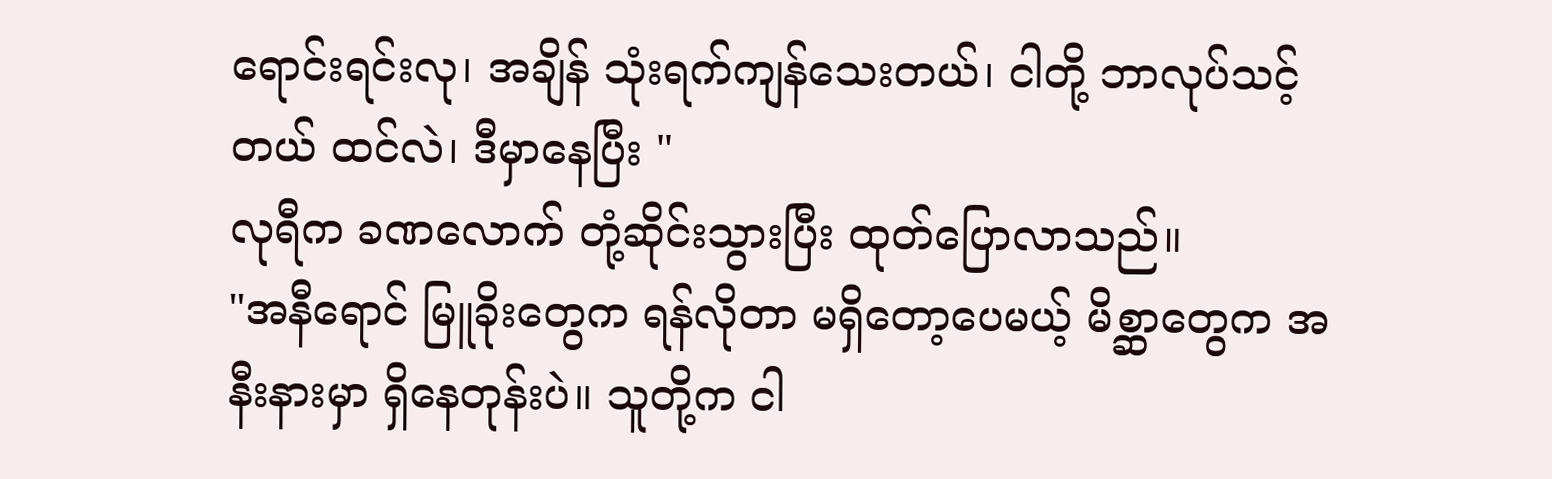ရောင်းရင်းလု၊ အချိန် သုံးရက်ကျန်သေးတယ်၊ ငါတို့ ဘာလုပ်သင့်တယ် ထင်လဲ၊ ဒီမှာနေပြီး "
လုရီက ခဏလောက် တုံ့ဆိုင်းသွားပြီး ထုတ်ပြောလာသည်။
"အနီရောင် မြူခိုးတွေက ရန်လိုတာ မရှိတော့ပေမယ့် မိစ္ဆာတွေက အနီးနားမှာ ရှိနေတုန်းပဲ။ သူတို့က ငါ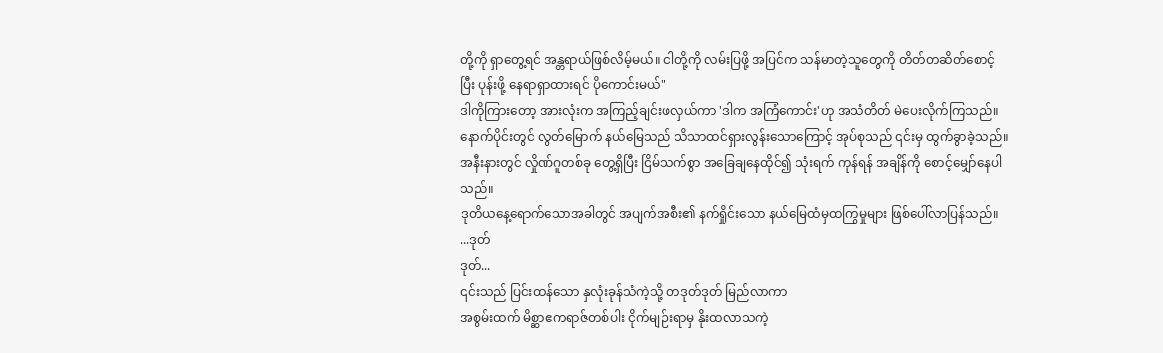တို့ကို ရှာတွေ့ရင် အန္တရာယ်ဖြစ်လိမ့်မယ်။ ငါတို့ကို လမ်းပြဖို့ အပြင်က သန်မာတဲ့သူတွေကို တိတ်တဆိတ်စောင့်ပြီး ပုန်းဖို့ နေရာရှာထားရင် ပိုကောင်းမယ်"
ဒါကိုကြားတော့ အားလုံးက အကြည့်ချင်းဖလှယ်ကာ 'ဒါက အကြံကောင်း'ဟု အသံတိတ် မဲပေးလိုက်ကြသည်။
နောက်ပိုင်းတွင် လွတ်မြောက် နယ်မြေသည် သိသာထင်ရှားလွန်းသောကြောင့် အုပ်စုသည် ၎င်းမှ ထွက်ခွာခဲ့သည်။ အနီးနားတွင် လှိုဏ်ဂူတစ်ခု တွေ့ရှိပြီး ငြိမ်သက်စွာ အခြေချနေထိုင်၍ သုံးရက် ကုန်ရန် အချိန်ကို စောင့်မျှော်နေပါသည်။
ဒုတိယနေ့ရောက်သောအခါတွင် အပျက်အစီး၏ နက်ရှိုင်းသော နယ်မြေထံမှထကြွမှုများ ဖြစ်ပေါ်လာပြန်သည်။
...ဒုတ်
ဒုတ်...
၎င်းသည် ပြင်းထန်သော နှလုံးခုန်သံကဲ့သို့ တဒုတ်ဒုတ် မြည်လာကာ
အစွမ်းထက် မိစ္ဆာဧကရာဇ်တစ်ပါး ငိုက်မျဉ်းရာမှ နိုးထလာသကဲ့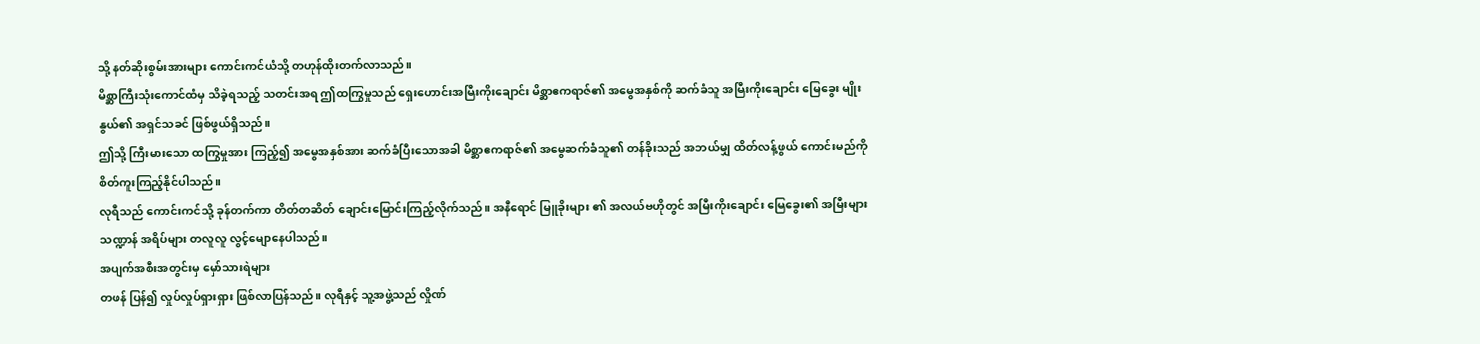သို့ နတ်ဆိုးစွမ်းအားများ ကောင်းကင်ယံသို့ တဟုန်ထိုးတက်လာသည်။
မိစ္ဆာကြီးသုံးကောင်ထံမှ သိခဲ့ရသည့် သတင်းအရ ဤထကြွမှုသည် ရှေးဟောင်းအမြီးကိုးချောင်း မိစ္ဆာဧကရာဇ်၏ အမွေအနှစ်ကို ဆက်ခံသူ အမြီးကိုးချောင်း မြေခွေး မျိုးနွယ်၏ အရှင်သခင် ဖြစ်ဖွယ်ရှိသည်။
ဤသို့ ကြီးမားသော ထကြွမှုအား ကြည့်၍ အမွေအနှစ်အား ဆက်ခံပြီးသောအခါ မိစ္ဆာဧကရာဇ်၏ အမွေဆက်ခံသူ၏ တန်ခိုးသည် အဘယ်မျှ ထိတ်လန့်ဖွယ် ကောင်းမည်ကို စိတ်ကူးကြည့်နိုင်ပါသည်။
လုရီသည် ကောင်းကင်သို့ ခုန်တက်ကာ တိတ်တဆိတ် ချောင်းမြောင်းကြည့်လိုက်သည်။ အနီရောင် မြူခိုးများ ၏ အလယ်ဗဟိုတွင် အမြီးကိုးချောင်း မြေခွေး၏ အမြီးများသဏ္ဍာန် အရိပ်များ တလူလူ လွင့်မျောနေပါသည်။
အပျက်အစီးအတွင်းမှ မှော်သားရဲများ
တဖန် ပြန်၍ လှုပ်လှုပ်ရှားရှား ဖြစ်လာပြန်သည်။ လုရီနှင့် သူ့အဖွဲ့သည် လှိုဏ်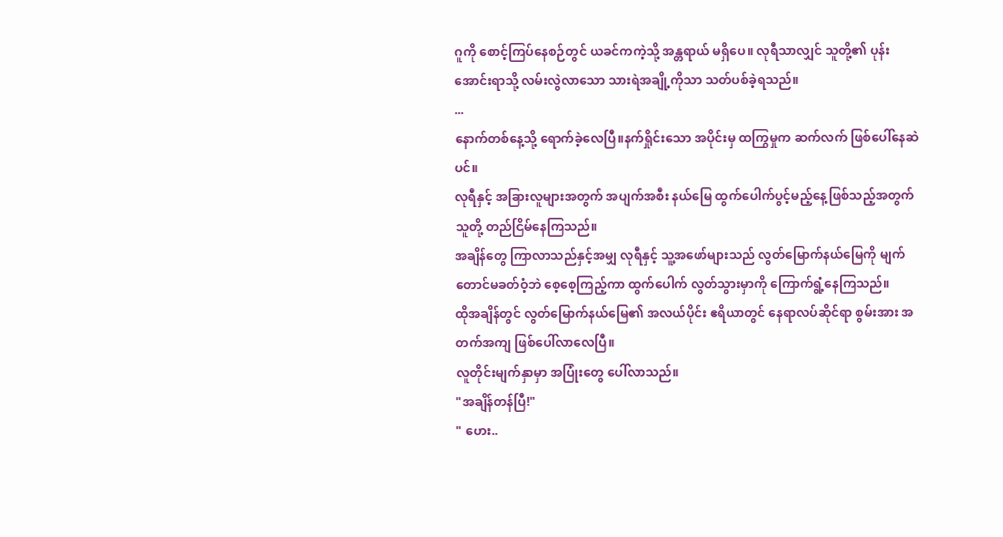ဂူကို စောင့်ကြပ်နေစဉ်တွင် ယခင်ကကဲ့သို့ အန္တရာယ် မရှိပေ။ လုရီသာလျှင် သူတို့၏ ပုန်းအောင်းရာသို့ လမ်းလွဲလာသော သားရဲအချို့ကိုသာ သတ်ပစ်ခဲ့ရသည်။
...
နောက်တစ်နေ့သို့ ရောက်ခဲ့လေပြီ။နက်ရှိုင်းသော အပိုင်းမှ ထကြွမှုက ဆက်လက် ဖြစ်ပေါ်နေဆဲပင်။
လုရီနှင့် အခြားလူများအတွက် အပျက်အစီး နယ်မြေ ထွက်ပေါက်ပွင့်မည့်နေ့ဖြစ်သည့်အတွက် သူတို့ တည်ငြိမ်နေကြသည်။
အချိန်တွေ ကြာလာသည်နှင့်အမျှ လုရီနှင့် သူ့အဖော်များသည် လွတ်မြောက်နယ်မြေကို မျက်တောင်မခတ်ဝံ့ဘဲ စေ့စေ့ကြည့်ကာ ထွက်ပေါက် လွတ်သွားမှာကို ကြောက်ရွံ့နေကြသည်။
ထိုအချိန်တွင် လွတ်မြောက်နယ်မြေ၏ အလယ်ပိုင်း ဧရိယာတွင် နေရာလပ်ဆိုင်ရာ စွမ်းအား အတက်အကျ ဖြစ်ပေါ်လာလေပြီ။
လူတိုင်းမျက်နှာမှာ အပြုံးတွေ ပေါ်လာသည်။
"အချိန်တန်ပြီ!"
" ဟေး..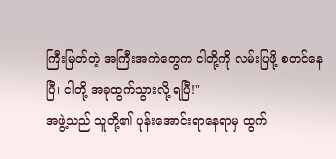ကြီးမြတ်တဲ့ အကြီးအကဲတွေက ငါတို့ကို လမ်းပြဖို့ စတင်နေပြီ၊ ငါတို့ အခုထွက်သွားလို့ ရပြီ!"
အဖွဲ့သည် သူတို့၏ ပုန်းအောင်းရာနေရာမှ ထွက်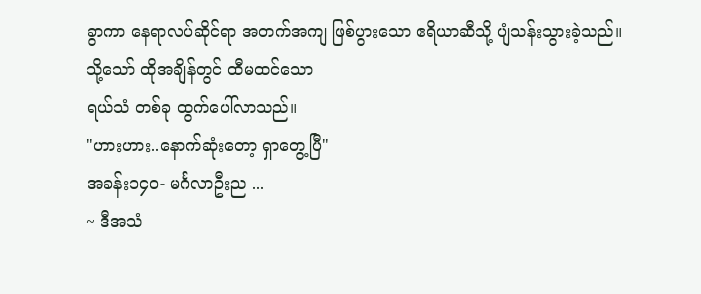ခွာကာ နေရာလပ်ဆိုင်ရာ အတက်အကျ ဖြစ်ပွားသော ဧရိယာဆီသို့ ပျံသန်းသွားခဲ့သည်။
သို့သော် ထိုအချိန်တွင် ထီမထင်သော
ရယ်သံ တစ်ခု ထွက်ပေါ်လာသည်။
"ဟားဟား..နောက်ဆုံးတော့ ရှာတွေ့ပြီ"
အခန်း၁၄၀- မင်္ဂလာဦးည ...
~ ဒီအသံ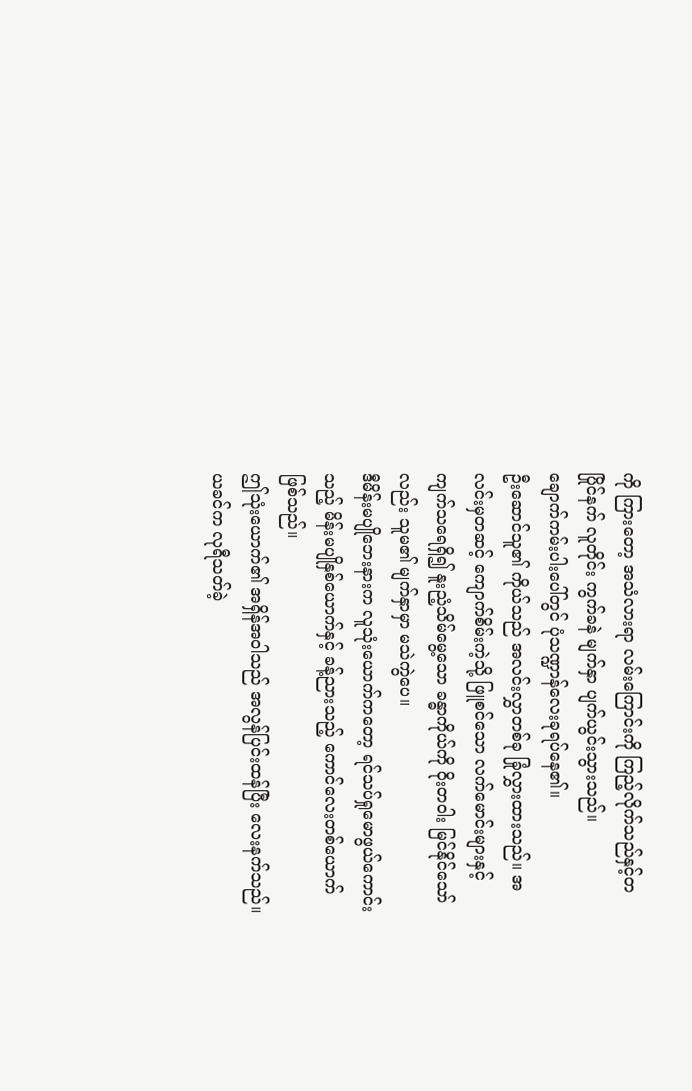ကို ကြားတော့ အသံလားရာ လမ်းကြောင်းကို ကြည့်လိုက်သည်နှင့်တပြိုင်နက် လူတိုင်း ကွက်ခနဲ မျက်နှာ ပျက်ယွင်းသွားသည်။
ချောက်ကမ်းပါးပေါ်တွင် ပုံသဏ္ဍာန်လေးခုရပ်နေ၏။
ဦးဆောင်သူ၏ ကိုယ်သည် အလင်းလွှာတစ်ခု ခြုံလွှားထားသည်။ အလင်းမှတဆင့် ကျောက်စိမ်းကဲ့သို့ ဖြူစင်သော လက်မောင်းများနှင့် ကျက်သရေရှိ၍ နူးညံ့သိမ်မွေ့သော ခန္ဓာကိုယ်ကို ဝိုးတဝါး မြင်နိုင်သော်လည်း သူမ၏ မျက်နှာမှာ မသဲကွဲပေ။
ဒီမိန်းမပျိုဘေးနားက လူသုံးယောက်ကတော့ ရင်သပ်ရှုမောဖွယ်ကောင်းသည့် မိန်းမပျိုနှစ်ယောက်နှင့် ခန့်ညားသည့် ကောင်လေးတစ်ယောက် ဖြစ်သည်။
ဤသုံးယောက်၏ အရှိန်အဝါသည် အလွန်ပြင်းထန်ပြီး လေးနက်သည်။ ယခင်က လုရီသတ်ခဲ့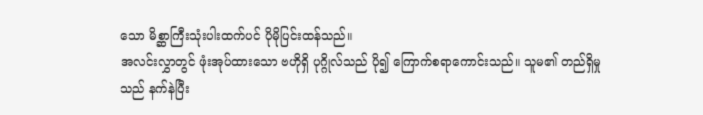သော မိစ္ဆာကြီးသုံးပါးထက်ပင် ပိုမိုပြင်းထန်သည်။
အလင်းလွှာတွင် ဖုံးအုပ်ထားသော ဗဟိုရှိ ပုဂ္ဂိုလ်သည် ပို၍ ကြောက်စရာကောင်းသည်။ သူမ၏ တည်ရှိမှုသည် နက်နဲပြီး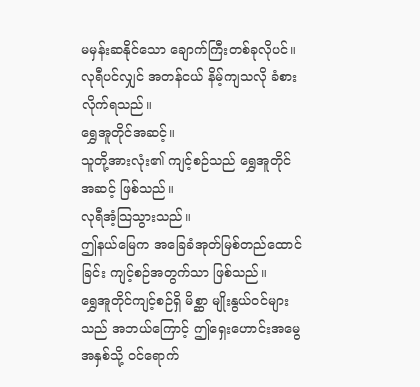မမှန်းဆနိုင်သော ချောက်ကြီးတစ်ခုလိုပင်။ လုရီပင်လျှင် အတန်ငယ် နိမ့်ကျသလို ခံစားလိုက်ရသည်။
ရွှေအူတိုင်အဆင့်။
သူတို့အားလုံး၏ ကျင့်စဉ်သည် ရွှေအူတိုင်အဆင့် ဖြစ်သည်။
လုရီအံ့သြသွားသည်။
ဤနယ်မြေက အခြေခံအုတ်မြစ်တည်ထောင်ခြင်း ကျင့်စဉ်အတွက်သာ ဖြစ်သည်။
ရွှေအူတိုင်ကျင့်စဉ်ရှိ မိစ္ဆာ မျိုးနွယ်ဝင်များသည် အဘယ်ကြောင့် ဤရှေးဟောင်းအမွေအနှစ်သို့ ဝင်ရောက်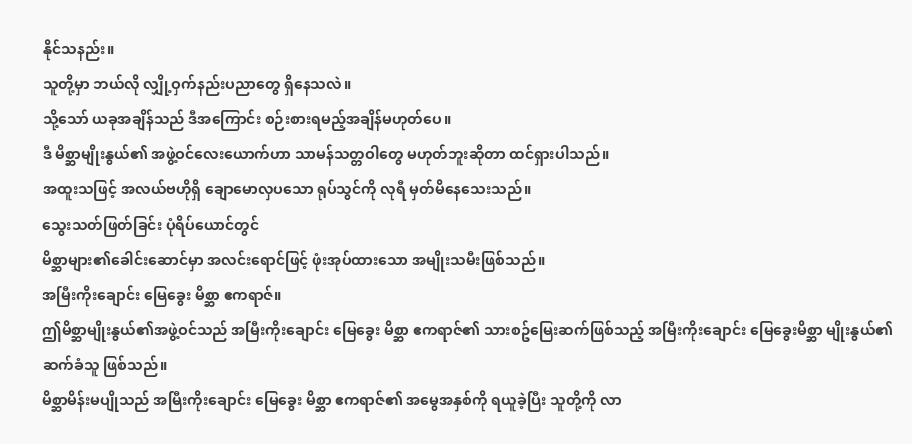နိုင်သနည်း။
သူတို့မှာ ဘယ်လို လျှို့ဝှက်နည်းပညာတွေ ရှိနေသလဲ။
သို့သော် ယခုအချိန်သည် ဒီအကြောင်း စဉ်းစားရမည့်အချိန်မဟုတ်ပေ။
ဒီ မိစ္ဆာမျိုးနွယ်၏ အဖွဲ့ဝင်လေးယောက်ဟာ သာမန်သတ္တဝါတွေ မဟုတ်ဘူးဆိုတာ ထင်ရှားပါသည်။
အထူးသဖြင့် အလယ်ဗဟိုရှိ ချောမောလှပသော ရုပ်သွင်ကို လုရီ မှတ်မိနေသေးသည်။
သွေးသတ်ဖြတ်ခြင်း ပုံရိပ်ယောင်တွင်
မိစ္ဆာများ၏ခေါင်းဆောင်မှာ အလင်းရောင်ဖြင့် ဖုံးအုပ်ထားသော အမျိုးသမီးဖြစ်သည်။
အမြီးကိုးချောင်း မြေခွေး မိစ္ဆာ ဧကရာဇ်။
ဤမိစ္ဆာမျိုးနွယ်၏အဖွဲ့ဝင်သည် အမြီးကိုးချောင်း မြေခွေး မိစ္ဆာ ဧကရာဇ်၏ သားစဥ်မြေးဆက်ဖြစ်သည့် အမြီးကိုးချောင်း မြေခွေးမိစ္ဆာ မျိုးနွယ်၏ ဆက်ခံသူ ဖြစ်သည်။
မိစ္ဆာမိန်းမပျိုသည် အမြီးကိုးချောင်း မြေခွေး မိစ္ဆာ ဧကရာဇ်၏ အမွေအနှစ်ကို ရယူခဲ့ပြီး သူတို့ကို လာ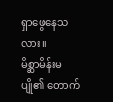ရှာဖွေနေသလား။
မိစ္ဆာမိန်းမပျို၏ တောက်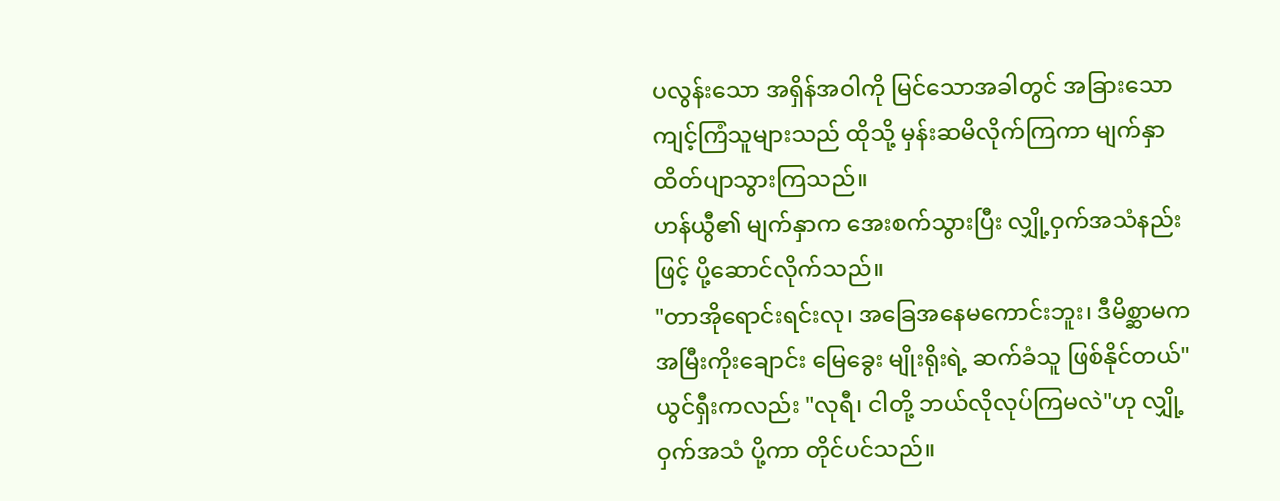ပလွန်းသော အရှိန်အဝါကို မြင်သောအခါတွင် အခြားသော ကျင့်ကြံသူများသည် ထိုသို့ မှန်းဆမိလိုက်ကြကာ မျက်နှာ ထိတ်ပျာသွားကြသည်။
ဟန်ယွီ၏ မျက်နှာက အေးစက်သွားပြီး လျှို့ဝှက်အသံနည်းဖြင့် ပို့ဆောင်လိုက်သည်။
"တာအိုရောင်းရင်းလု၊ အခြေအနေမကောင်းဘူး၊ ဒီမိစ္ဆာမက အမြီးကိုးချောင်း မြေခွေး မျိုးရိုးရဲ့ ဆက်ခံသူ ဖြစ်နိုင်တယ်"
ယွင်ရှီးကလည်း "လုရီ၊ ငါတို့ ဘယ်လိုလုပ်ကြမလဲ"ဟု လျှို့ဝှက်အသံ ပို့ကာ တိုင်ပင်သည်။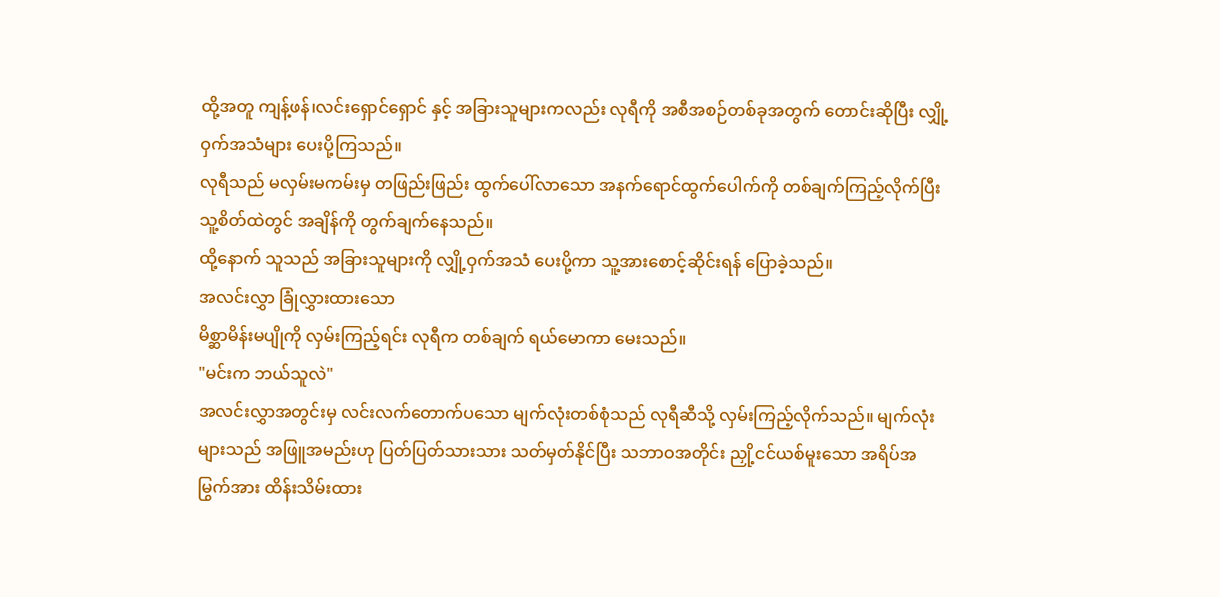ထို့အတူ ကျန့်ဖန်၊လင်းရှောင်ရှောင် နှင့် အခြားသူများကလည်း လုရီကို အစီအစဉ်တစ်ခုအတွက် တောင်းဆိုပြီး လျှို့ဝှက်အသံများ ပေးပို့ကြသည်။
လုရီသည် မလှမ်းမကမ်းမှ တဖြည်းဖြည်း ထွက်ပေါ်လာသော အနက်ရောင်ထွက်ပေါက်ကို တစ်ချက်ကြည့်လိုက်ပြီး သူ့စိတ်ထဲတွင် အချိန်ကို တွက်ချက်နေသည်။
ထို့နောက် သူသည် အခြားသူများကို လျှို့ဝှက်အသံ ပေးပို့ကာ သူ့အားစောင့်ဆိုင်းရန် ပြောခဲ့သည်။
အလင်းလွှာ ခြုံလွှားထားသော
မိစ္ဆာမိန်းမပျိုကို လှမ်းကြည့်ရင်း လုရီက တစ်ချက် ရယ်မောကာ မေးသည်။
"မင်းက ဘယ်သူလဲ"
အလင်းလွှာအတွင်းမှ လင်းလက်တောက်ပသော မျက်လုံးတစ်စုံသည် လုရီဆီသို့ လှမ်းကြည့်လိုက်သည်။ မျက်လုံးများသည် အဖြူအမည်းဟု ပြတ်ပြတ်သားသား သတ်မှတ်နိုင်ပြီး သဘာဝအတိုင်း ညှို့ငင်ယစ်မူးသော အရိပ်အမြွက်အား ထိန်းသိမ်းထား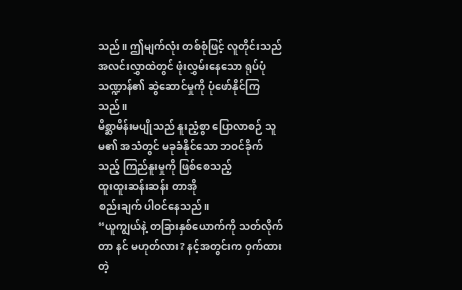သည်။ ဤမျက်လုံး တစ်စုံဖြင့် လူတိုင်းသည် အလင်းလွှာထဲတွင် ဖုံးလွှမ်းနေသော ရုပ်ပုံသဏ္ဍာန်၏ ဆွဲဆောင်မှုကို ပုံဖော်နိုင်ကြသည်။
မိစ္ဆာမိန်းမပျိုသည် နူးညံ့စွာ ပြောလာစဉ် သူမ၏ အသံတွင် မခုခံနိုင်သော ဘဝင်ခိုက်သည့် ကြည်နူးမှုကို ဖြစ်စေသည့်
ထူးထူးဆန်းဆန်း တာအို
စည်းချက် ပါဝင်နေသည်။
“ယူကျွယ်နဲ့ တခြားနှစ်ယောက်ကို သတ်လိုက်တာ နင် မဟုတ်လား? နင့်အတွင်းက ဝှက်ထားတဲ့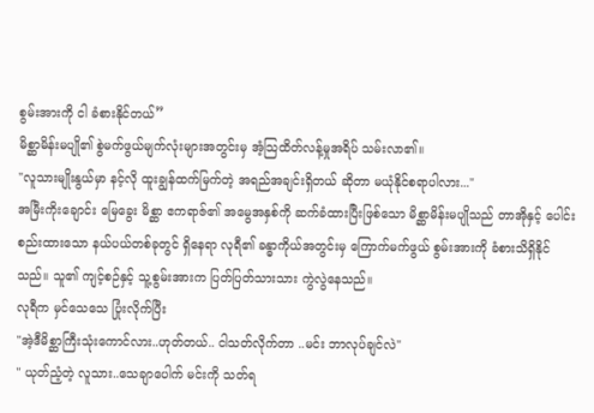စွမ်းအားကို ငါ ခံစားနိုင်တယ်”
မိစ္ဆာမိန်းမပျို၏ စွဲမက်ဖွယ်မျက်လုံးများအတွင်းမှ အံ့သြထိတ်လန့်မှုအရိပ် သမ်းလာ၏။
"လူသားမျိုးနွယ်မှာ နင့်လို ထူးချွန်ထက်မြက်တဲ့ အရည်အချင်းရှိတယ် ဆိုတာ မယုံနိုင်စရာပါလား..."
အမြီးကိုးချောင်း မြေခွေး မိစ္ဆာ ဧကရာဇ်၏ အမွေအနှစ်ကို ဆက်ခံထားပြီးဖြစ်သော မိစ္ဆာမိန်းမပျိုသည် တာအိုနှင့် ပေါင်းစည်းထားသော နယ်ပယ်တစ်ခုတွင် ရှိနေရာ လုရီ၏ ခန္ဓာကိုယ်အတွင်းမှ ကြောက်မက်ဖွယ် စွမ်းအားကို ခံစားသိရှိနိုင်သည်။ သူ၏ ကျင့်စဉ်နှင့် သူ့စွမ်းအားက ပြတ်ပြတ်သားသား ကွဲလွဲနေသည်။
လုရီက မှင်သေသေ ပြုံးလိုက်ပြီး
"အဲ့ဒီမိစ္ဆာကြီးသုံးကောင်လား..ဟုတ်တယ်.. ငါသတ်လိုက်တာ ..မင်း ဘာလုပ်ချင်လဲ"
" ယုတ်ညံ့တဲ့ လူသား..သေချာပေါက် မင်းကို သတ်ရ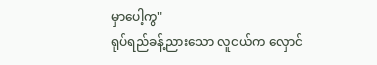မှာပေါ့ကွ"
ရုပ်ရည်ခန့်ညားသော လူငယ်က လှောင်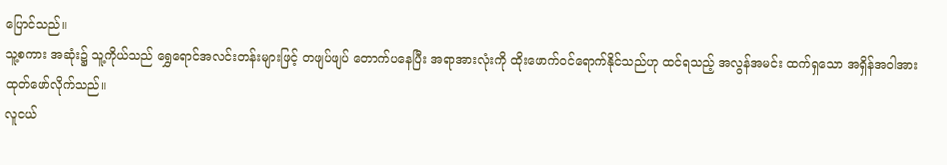ပြောင်သည်။
သူ့စကား အဆုံး၌ သူ့ကိုယ်သည် ရွှေရောင်အလင်းတန်းများဖြင့် တဖျပ်ဖျပ် တောက်ပနေပြီး အရာအားလုံးကို ထိုးဖောက်ဝင်ရောက်နိုင်သည်ဟု ထင်ရသည့် အလွန်အမင်း ထက်ရှသော အရှိန်အဝါအား ထုတ်ဖော်လိုက်သည်။
လူငယ်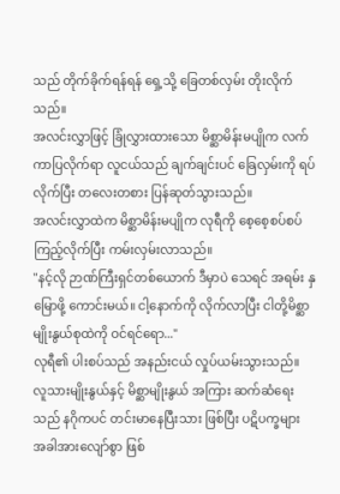သည် တိုက်ခိုက်ရန်ရန် ရှေ့သို့ ခြေတစ်လှမ်း တိုးလိုက်သည်။
အလင်းလွှာဖြင့် ခြုံလွှားထားသော မိစ္ဆာမိန်းမပျိုက လက်ကာပြလိုက်ရာ လူငယ်သည် ချက်ချင်းပင် ခြေလှမ်းကို ရပ်လိုက်ပြီး တလေးတစား ပြန်ဆုတ်သွားသည်။
အလင်းလွှာထဲက မိစ္ဆာမိန်းမပျိုက လုရီကို စေ့စေ့စပ်စပ် ကြည့်လိုက်ပြီး ကမ်းလှမ်းလာသည်။
"နင့်လို ဉာဏ်ကြီးရှင်တစ်ယောက် ဒီမှာပဲ သေရင် အရမ်း နှမြောဖို့ ကောင်းမယ်။ ငါ့နောက်ကို လိုက်လာပြီး ငါတို့မိစ္ဆာမျိုးနွယ်စုထဲကို ဝင်ရင်ရော..."
လုရီ၏ ပါးစပ်သည် အနည်းငယ် လှုပ်ယမ်းသွားသည်။
လူသားမျိုးနွယ်နှင့် မိစ္ဆာမျိုးနွယ် အကြား ဆက်ဆံရေးသည် နဂိုကပင် တင်းမာနေပြီးသား ဖြစ်ပြီး ပဋိပက္ခများ
အခါအားလျော်စွာ ဖြစ်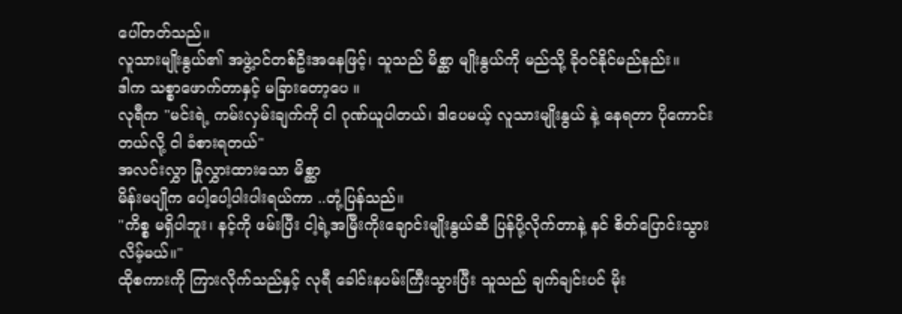ပေါ်တတ်သည်။
လူသားမျိုးနွယ်၏ အဖွဲ့ဝင်တစ်ဦးအနေဖြင့်၊ သူသည် မိစ္ဆာ မျိုးနွယ်ကို မည်သို့ ခိုဝင်နိုင်မည်နည်း။
ဒါက သစ္စာဖောက်တာနှင့် မခြားတော့ပေ ။
လုရီက "မင်းရဲ့ ကမ်းလှမ်းချက်ကို ငါ ဂုဏ်ယူပါတယ်၊ ဒါပေမယ့် လူသားမျိုးနွယ် နဲ့ နေရတာ ပိုကောင်းတယ်လို့ ငါ ခံစားရတယ်"
အလင်းလွှာ ခြုံလွှားထားသော မိစ္ဆာ
မိန်းမပျိုက ပေါ့ပေါ့ပါးပါးရယ်ကာ ..တုံ့ပြန်သည်။
"ကိစ္စ မရှိပါဘူး၊ နင့်ကို ဖမ်းပြီး ငါ့ရဲ့အမြီးကိုးချောင်းမျိုးနွယ်ဆီ ပြန်ပို့လိုက်တာနဲ့ နင် စိတ်ပြောင်းသွားလိမ့်မယ်။"
ထိုစကားကို ကြားလိုက်သည်နှင့် လုရီ ခေါင်းနပမ်းကြီးသွားပြီး သူသည် ချက်ချင်းပင် မိုး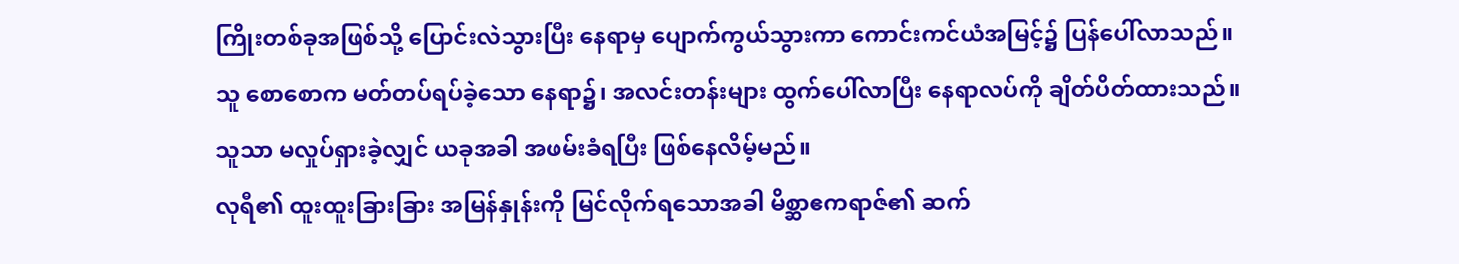ကြိုးတစ်ခုအဖြစ်သို့ ပြောင်းလဲသွားပြီး နေရာမှ ပျောက်ကွယ်သွားကာ ကောင်းကင်ယံအမြင့်၌ ပြန်ပေါ်လာသည်။
သူ စောစောက မတ်တပ်ရပ်ခဲ့သော နေရာ၌၊ အလင်းတန်းများ ထွက်ပေါ်လာပြီး နေရာလပ်ကို ချိတ်ပိတ်ထားသည်။
သူသာ မလှုပ်ရှားခဲ့လျှင် ယခုအခါ အဖမ်းခံရပြီး ဖြစ်နေလိမ့်မည်။
လုရီ၏ ထူးထူးခြားခြား အမြန်နှုန်းကို မြင်လိုက်ရသောအခါ မိစ္ဆာဧကရာဇ်၏ ဆက်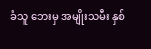ခံသူ ဘေးမှ အမျိုးသမီး နှစ်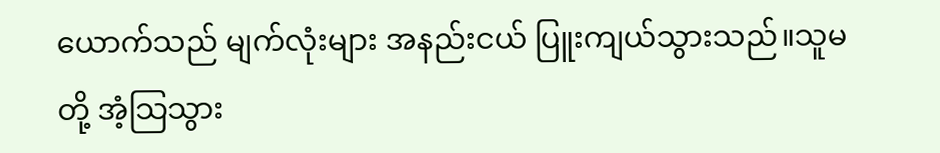ယောက်သည် မျက်လုံးများ အနည်းငယ် ပြူးကျယ်သွားသည်။သူမတို့ အံ့သြသွား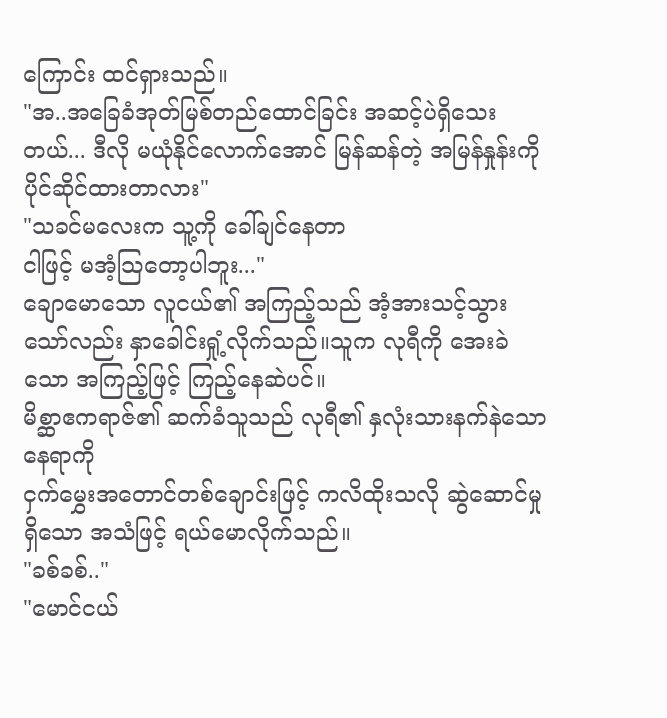ကြောင်း ထင်ရှားသည်။
"အ..အခြေခံအုတ်မြစ်တည်ထောင်ခြင်း အဆင့်ပဲရှိသေးတယ်... ဒီလို မယုံနိုင်လောက်အောင် မြန်ဆန်တဲ့ အမြန်နှုန်းကို ပိုင်ဆိုင်ထားတာလား"
"သခင်မလေးက သူ့ကို ခေါ်ချင်နေတာ
ငါဖြင့် မအံ့သြတော့ပါဘူး..."
ချောမောသော လူငယ်၏ အကြည့်သည် အံ့အားသင့်သွားသော်လည်း နှာခေါင်းရှုံ့လိုက်သည်။သူက လုရီကို အေးခဲသော အကြည့်ဖြင့် ကြည့်နေဆဲပင်။
မိစ္ဆာဧကရာဇ်၏ ဆက်ခံသူသည် လုရီ၏ နှလုံးသားနက်နဲသောနေရာကို
ငှက်မွှေးအတောင်တစ်ချောင်းဖြင့် ကလိထိုးသလို ဆွဲဆောင်မှုရှိသော အသံဖြင့် ရယ်မောလိုက်သည်။
"ခစ်ခစ်.."
"မောင်ငယ်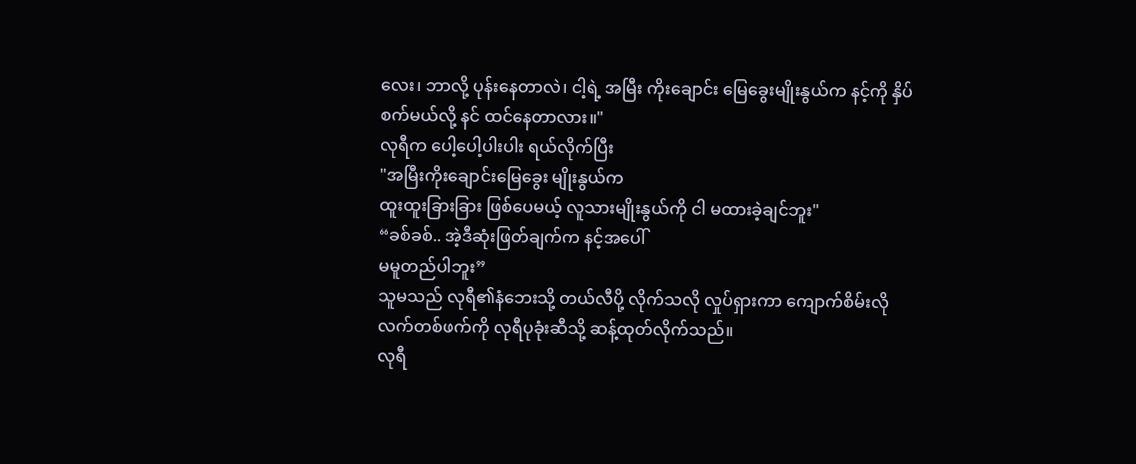လေး၊ ဘာလို့ ပုန်းနေတာလဲ၊ ငါ့ရဲ့ အမြီး ကိုးချောင်း မြေခွေးမျိုးနွယ်က နင့်ကို နှိပ်စက်မယ်လို့ နင် ထင်နေတာလား။"
လုရီက ပေါ့ပေါ့ပါးပါး ရယ်လိုက်ပြီး
"အမြီးကိုးချောင်းမြေခွေး မျိုးနွယ်က
ထူးထူးခြားခြား ဖြစ်ပေမယ့် လူသားမျိုးနွယ်ကို ငါ မထားခဲ့ချင်ဘူး"
“ခစ်ခစ်.. အဲ့ဒီဆုံးဖြတ်ချက်က နင့်အပေါ်
မမူတည်ပါဘူး”
သူမသည် လုရီ၏နံဘေးသို့ တယ်လီပို့ လိုက်သလို လှုပ်ရှားကာ ကျောက်စိမ်းလို လက်တစ်ဖက်ကို လုရီပုခုံးဆီသို့ ဆန့်ထုတ်လိုက်သည်။
လုရီ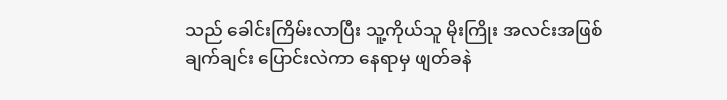သည် ခေါင်းကြိမ်းလာပြီး သူ့ကိုယ်သူ မိုးကြိုး အလင်းအဖြစ် ချက်ချင်း ပြောင်းလဲကာ နေရာမှ ဖျတ်ခနဲ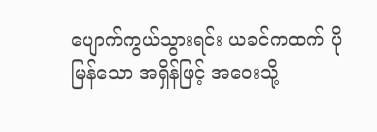ပျောက်ကွယ်သွားရင်း ယခင်ကထက် ပိုမြန်သော အရှိန်ဖြင့် အဝေးသို့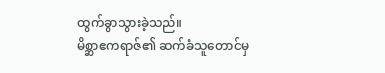ထွက်ခွာသွားခဲ့သည်။
မိစ္ဆာဧကရာဇ်၏ ဆက်ခံသူတောင်မှ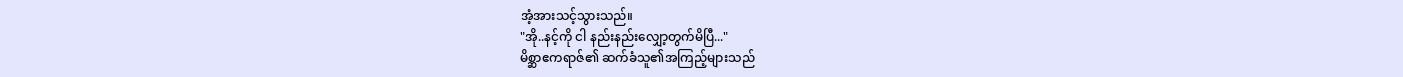အံ့အားသင့်သွားသည်။
"အို..နင့်ကို ငါ နည်းနည်းလျှော့တွက်မိပြီ..."
မိစ္ဆာဧကရာဇ်၏ ဆက်ခံသူ၏အကြည့်များသည်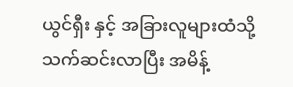ယွင်ရှီး နှင့် အခြားလူများထံသို့ သက်ဆင်းလာပြီး အမိန့်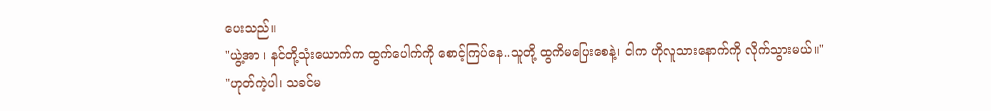ပေးသည်။
"ယွဲ့အာ ၊ နင်တို့သုံးယောက်က ထွက်ပေါက်ကို စောင့်ကြပ်နေ..သူတို့ ထွကိမပြေးစေနဲ့၊ ငါက ဟိုလူသားနောက်ကို လိုက်သွားမယ်။"
"ဟုတ်ကဲ့ပါ၊ သခင်မ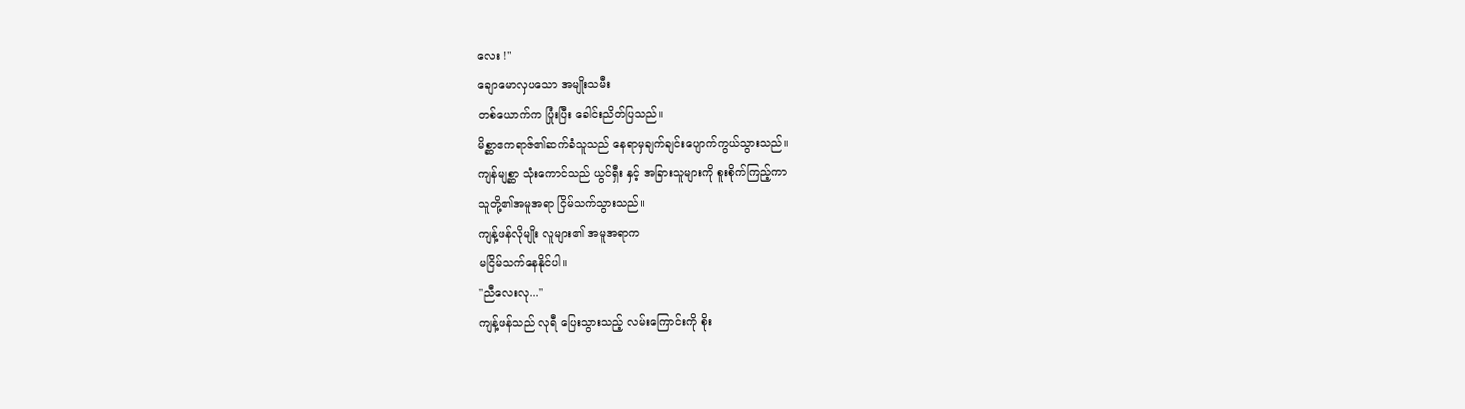လေး !"
ချောမောလှပသော အမျိုးသမီး
တစ်ယောက်က ပြုံးပြီး ခေါင်းညိတ်ပြသည်။
မိစ္ဆာဧကရာဇ်၏ဆက်ခံသူသည် နေရာမှချက်ချင်းပျောက်ကွယ်သွားသည်။
ကျန်မျစ္ဆာ သုံးကောင်သည် ယွင်ရှီး နှင့် အခြားသူများကို စူးစိုက်ကြည့်ကာ
သူတို့၏အမူအရာ ငြိမ်သက်သွားသည်။
ကျန့်ဖန်လိုမျိုး လူများ၏ အမူအရာက
မငြိမ်သက်နေနိုင်ပါ။
"ညီလေးလု..."
ကျန့်ဖန်သည် လုရီ ပြေးသွားသည့် လမ်းကြောင်းကို စိုး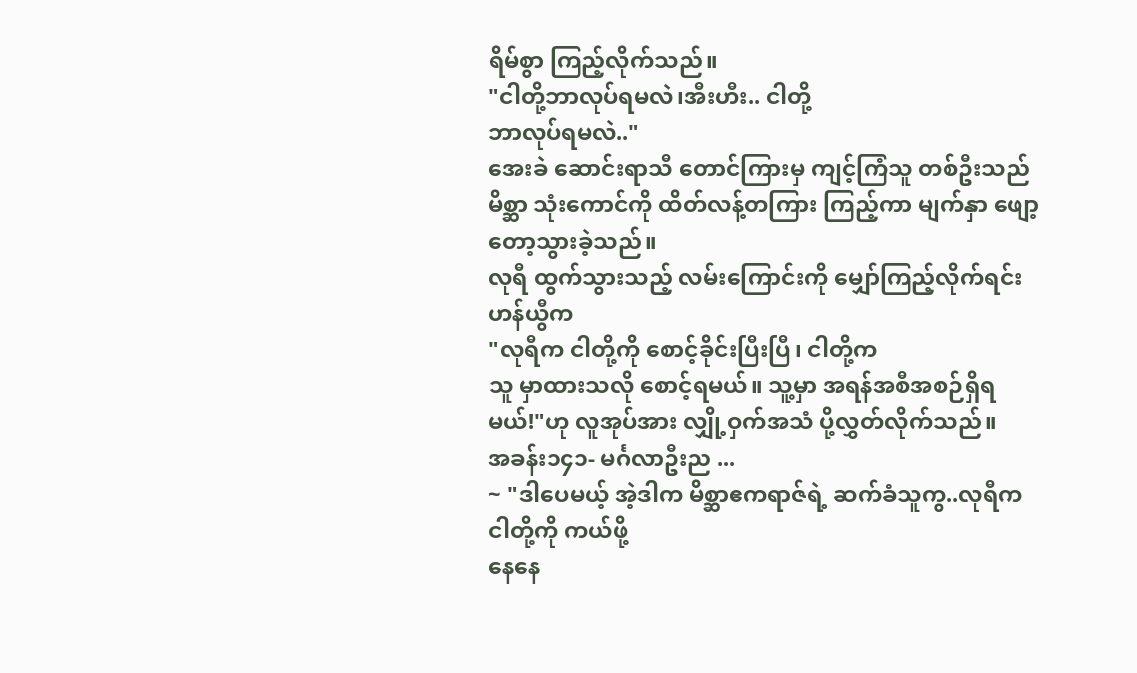ရိမ်စွာ ကြည့်လိုက်သည်။
"ငါတို့ဘာလုပ်ရမလဲ၊အီးဟီး.. ငါတို့
ဘာလုပ်ရမလဲ.."
အေးခဲ ဆောင်းရာသီ တောင်ကြားမှ ကျင့်ကြံသူ တစ်ဦးသည် မိစ္ဆာ သုံးကောင်ကို ထိတ်လန့်တကြား ကြည့်ကာ မျက်နှာ ဖျော့တော့သွားခဲ့သည်။
လုရီ ထွက်သွားသည့် လမ်းကြောင်းကို မျှော်ကြည့်လိုက်ရင်း ဟန်ယွီက
"လုရီက ငါတို့ကို စောင့်ခိုင်းပြီးပြီ၊ ငါတို့က
သူ မှာထားသလို စောင့်ရမယ်။ သူ့မှာ အရန်အစီအစဉ်ရှိရမယ်!"ဟု လူအုပ်အား လျှို့ဝှက်အသံ ပို့လွှတ်လိုက်သည်။
အခန်း၁၄၁- မင်္ဂလာဦးည ...
~ "ဒါပေမယ့် အဲ့ဒါက မိစ္ဆာဧကရာဇ်ရဲ့ ဆက်ခံသူကွ..လုရီက ငါတို့ကို ကယ်ဖို့
နေနေ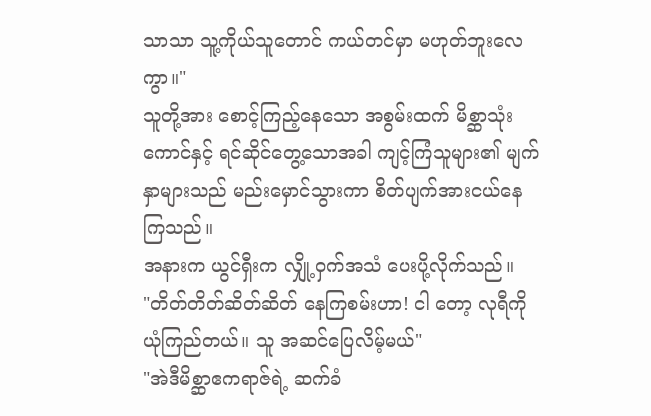သာသာ သူ့ကိုယ်သူတောင် ကယ်တင်မှာ မဟုတ်ဘူးလေကွာ။"
သူတို့အား စောင့်ကြည့်နေသော အစွမ်းထက် မိစ္ဆာသုံးကောင်နှင့် ရင်ဆိုင်တွေ့သောအခါ ကျင့်ကြံသူများ၏ မျက်နှာများသည် မည်းမှောင်သွားကာ စိတ်ပျက်အားငယ်နေကြသည်။
အနားက ယွင်ရှီးက လျှို့ဝှက်အသံ ပေးပို့လိုက်သည်။
"တိတ်တိတ်ဆိတ်ဆိတ် နေကြစမ်းဟာ! ငါ တော့ လုရီကို ယုံကြည်တယ်။ သူ အဆင်ပြေလိမ့်မယ်"
"အဲဒီမိစ္ဆာဧကရာဇ်ရဲ့ ဆက်ခံ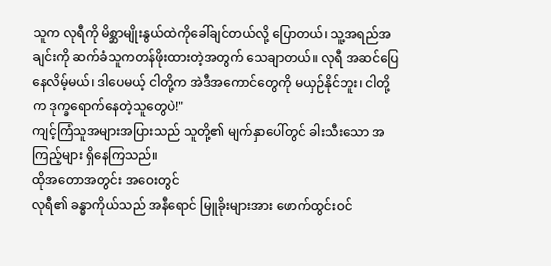သူက လုရီကို မိစ္ဆာမျိုးနွယ်ထဲကိုခေါ်ချင်တယ်လို့ ပြောတယ်၊ သူ့အရည်အချင်းကို ဆက်ခံသူကတန်ဖိုးထားတဲ့အတွက် သေချာတယ်။ လုရီ အဆင်ပြေနေလိမ့်မယ်၊ ဒါပေမယ့် ငါတို့က အဲဒီအကောင်တွေကို မယှဉ်နိုင်ဘူး၊ ငါတို့က ဒုက္ခရောက်နေတဲ့သူတွေပဲ!"
ကျင့်ကြံသူအများအပြားသည် သူတို့၏ မျက်နှာပေါ်တွင် ခါးသီးသော အကြည့်များ ရှိနေကြသည်။
ထိုအတောအတွင်း အဝေးတွင်
လုရီ၏ ခန္ဓာကိုယ်သည် အနီရောင် မြူခိုးများအား ဖောက်ထွင်းဝင်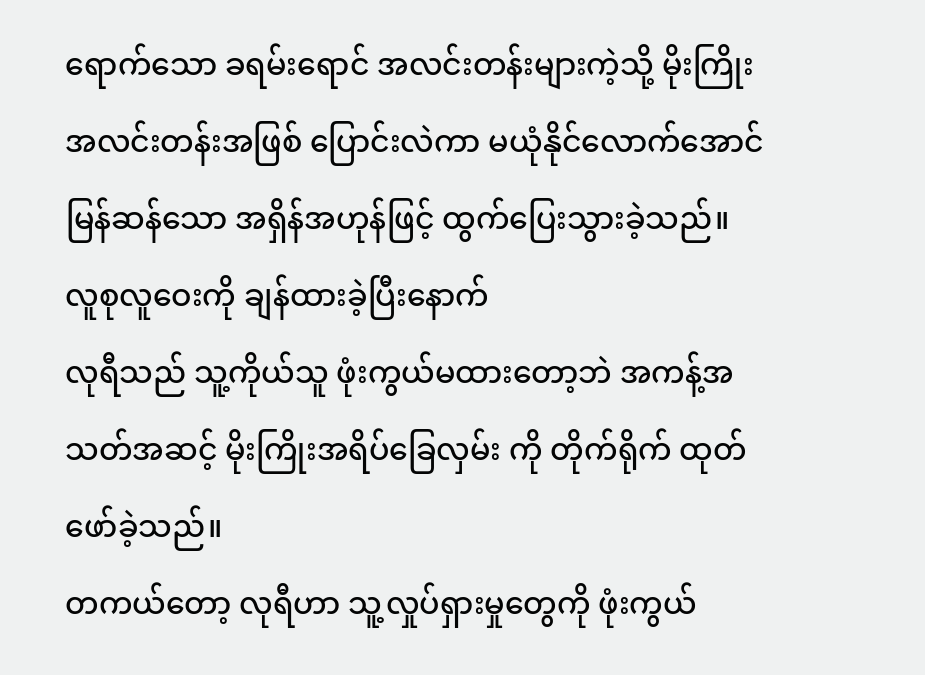ရောက်သော ခရမ်းရောင် အလင်းတန်းများကဲ့သို့ မိုးကြိုးအလင်းတန်းအဖြစ် ပြောင်းလဲကာ မယုံနိုင်လောက်အောင် မြန်ဆန်သော အရှိန်အဟုန်ဖြင့် ထွက်ပြေးသွားခဲ့သည်။
လူစုလူဝေးကို ချန်ထားခဲ့ပြီးနောက်
လုရီသည် သူ့ကိုယ်သူ ဖုံးကွယ်မထားတော့ဘဲ အကန့်အသတ်အဆင့် မိုးကြိုးအရိပ်ခြေလှမ်း ကို တိုက်ရိုက် ထုတ်ဖော်ခဲ့သည်။
တကယ်တော့ လုရီဟာ သူ့လှုပ်ရှားမှုတွေကို ဖုံးကွယ်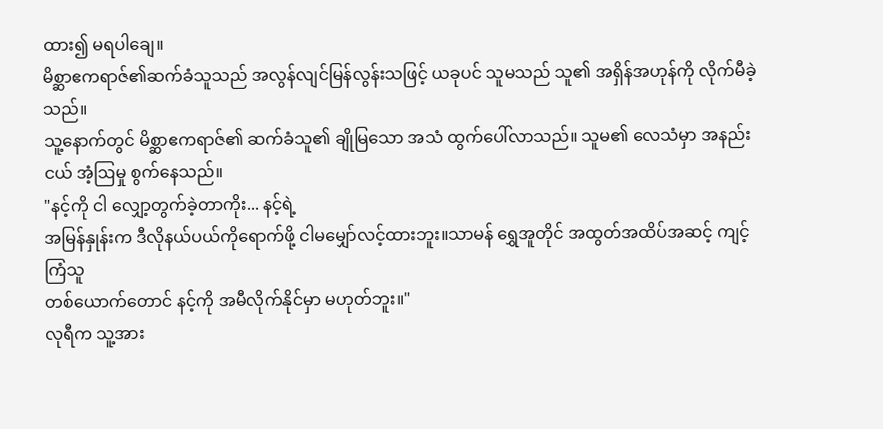ထား၍ မရပါချေ။
မိစ္ဆာဧကရာဇ်၏ဆက်ခံသူသည် အလွန်လျင်မြန်လွန်းသဖြင့် ယခုပင် သူမသည် သူ၏ အရှိန်အဟုန်ကို လိုက်မီခဲ့သည်။
သူ့နောက်တွင် မိစ္ဆာဧကရာဇ်၏ ဆက်ခံသူ၏ ချိုမြသော အသံ ထွက်ပေါ်လာသည်။ သူမ၏ လေသံမှာ အနည်းငယ် အံ့ဩမှု စွက်နေသည်။
"နင့်ကို ငါ လျှော့တွက်ခဲ့တာကိုး... နင့်ရဲ့
အမြန်နှုန်းက ဒီလိုနယ်ပယ်ကိုရောက်ဖို့ ငါမမျှော်လင့်ထားဘူး။သာမန် ရွှေအူတိုင် အထွတ်အထိပ်အဆင့် ကျင့်ကြံသူ
တစ်ယောက်တောင် နင့်ကို အမီလိုက်နိုင်မှာ မဟုတ်ဘူး။"
လုရီက သူ့အား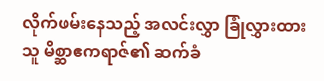လိုက်ဖမ်းနေသည့် အလင်းလွှာ ခြုံလွှားထားသူ မိစ္ဆာဧကရာဇ်၏ ဆက်ခံ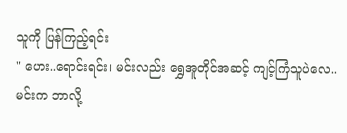သူကို ပြန်ကြည့်ရင်း
" ဟေး..ရောင်းရင်း၊ မင်းလည်း ရွှေအူတိုင်အဆင့် ကျင့်ကြံသူပဲလေ.. မင်းက ဘာလို့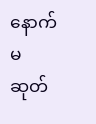နောက်မဆုတ်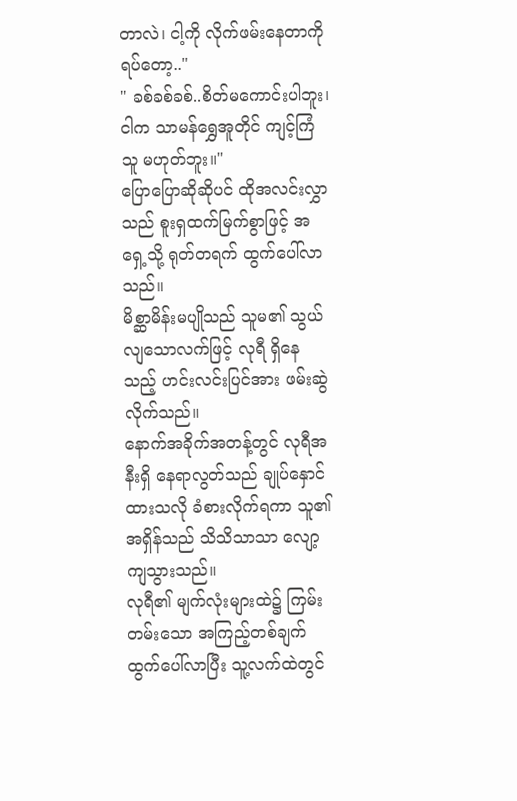တာလဲ၊ ငါ့ကို လိုက်ဖမ်းနေတာကို ရပ်တော့.."
" ခစ်ခစ်ခစ်..စိတ်မကောင်းပါဘူး၊ ငါက သာမန်ရွှေအူတိုင် ကျင့်ကြံသူ မဟုတ်ဘူး။"
ပြောပြောဆိုဆိုပင် ထိုအလင်းလွှာသည် စူးရှထက်မြက်စွာဖြင့် အရှေ့သို့ ရုတ်တရက် ထွက်ပေါ်လာသည်။
မိစ္ဆာမိန်းမပျိုသည် သူမ၏ သွယ်လျသောလက်ဖြင့် လုရီ ရှိနေသည့် ဟင်းလင်းပြင်အား ဖမ်းဆွဲလိုက်သည်။
နောက်အခိုက်အတန့်တွင် လုရီအနီးရှိ နေရာလွတ်သည် ချုပ်နှောင်ထားသလို ခံစားလိုက်ရကာ သူ၏အရှိန်သည် သိသိသာသာ လျော့ကျသွားသည်။
လုရီ၏ မျက်လုံးများထဲ၌ ကြမ်းတမ်းသော အကြည့်တစ်ချက် ထွက်ပေါ်လာပြီး သူ့လက်ထဲတွင်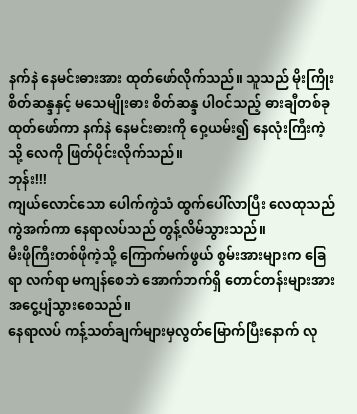နက်နဲ နေမင်းဓားအား ထုတ်ဖော်လိုက်သည်။ သူသည် မိုးကြိုး စိတ်ဆန္ဒနှင့် မသေမျိုးဓား စိတ်ဆန္ဒ ပါဝင်သည့် ဓားချီတစ်ခု ထုတ်ဖော်ကာ နက်နဲ နေမင်းဓားကို ဝှေ့ယမ်း၍ နေလုံးကြီးကဲ့သို့ လေကို ဖြတ်ပိုင်းလိုက်သည်။
ဘုန်း!!!
ကျယ်လောင်သော ပေါက်ကွဲသံ ထွက်ပေါ်လာပြီး လေထုသည် ကွဲအက်ကာ နေရာလပ်သည် တွန့်လိမ်သွားသည်။
မီးဖိုကြီးတစ်ဖိုကဲ့သို့ ကြောက်မက်ဖွယ် စွမ်းအားများက ခြေရာ လက်ရာ မကျန်စေဘဲ အောက်ဘက်ရှိ တောင်တန်းများအား အငွေ့ပျံသွားစေသည်။
နေရာလပ် ကန့်သတ်ချက်များမှလွတ်မြောက်ပြီးနောက် လု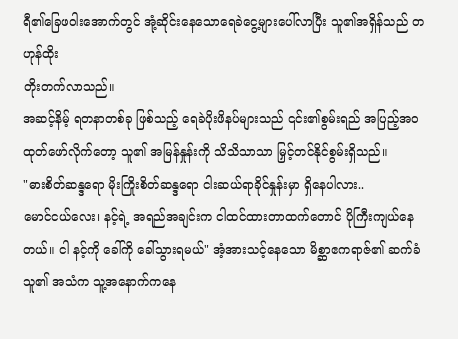ရီ၏ခြေဖဝါးအောက်တွင် အုံ့ဆိုင်းနေသောရေခဲငွေ့များပေါ်လာပြီး သူ၏အရှိန်သည် တဟုန်ထိုး
တိုးတက်လာသည်။
အဆင့်နိမ့် ရတနာတစ်ခု ဖြစ်သည့် ရေခဲပိုးဖိနပ်များသည် ၎င်း၏စွမ်းရည် အပြည့်အဝထုတ်ဖော်လိုက်တော့ သူ၏ အမြန်နှုန်းကို သိသိသာသာ မြှင့်တင်နိုင်စွမ်းရှိသည်။
"ဓားစိတ်ဆန္ဒရော မိုးကြိုးစိတ်ဆန္ဒရော ငါးဆယ်ရာခိုင်နှုန်းမှာ ရှိနေပါလား..
မောင်ငယ်လေး၊ နင့်ရဲ့ အရည်အချင်းက ငါထင်ထားတာထက်တောင် ပိုကြီးကျယ်နေတယ်။ ငါ နင့်ကို ခေါ်ကို ခေါ်သွားရမယ်" အံ့အားသင့်နေသော မိစ္ဆာဧကရာဇ်၏ ဆက်ခံသူ၏ အသံက သူ့အနောက်ကနေ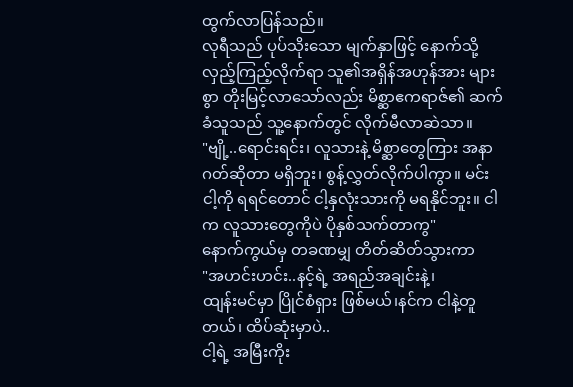ထွက်လာပြန်သည်။
လုရီသည် ပုပ်သိုးသော မျက်နှာဖြင့် နောက်သို့ လှည့်ကြည့်လိုက်ရာ သူ၏အရှိန်အဟုန်အား များစွာ တိုးမြင့်လာသော်လည်း မိစ္ဆာဧကရာဇ်၏ ဆက်ခံသူသည် သူ့နောက်တွင် လိုက်မီလာဆဲသာ။
"ဗျို့..ရောင်းရင်း၊ လူသားနဲ့ မိစ္ဆာတွေကြား အနာဂတ်ဆိုတာ မရှိဘူး၊ စွန့်လွှတ်လိုက်ပါကွာ။ မင်း ငါ့ကို ရရင်တောင် ငါ့နှလုံးသားကို မရနိုင်ဘူး။ ငါက လူသားတွေကိုပဲ ပိုနှစ်သက်တာကွ"
နောက်ကွယ်မှ တခဏမျှ တိတ်ဆိတ်သွားကာ
"အဟင်းဟင်း..နင့်ရဲ့ အရည်အချင်းနဲ့၊
ထျန်းမင်မှာ ပြိုင်စံရှား ဖြစ်မယ်၊နင်က ငါနဲ့တူတယ်၊ ထိပ်ဆုံးမှာပဲ..
ငါ့ရဲ့ အမြီးကိုး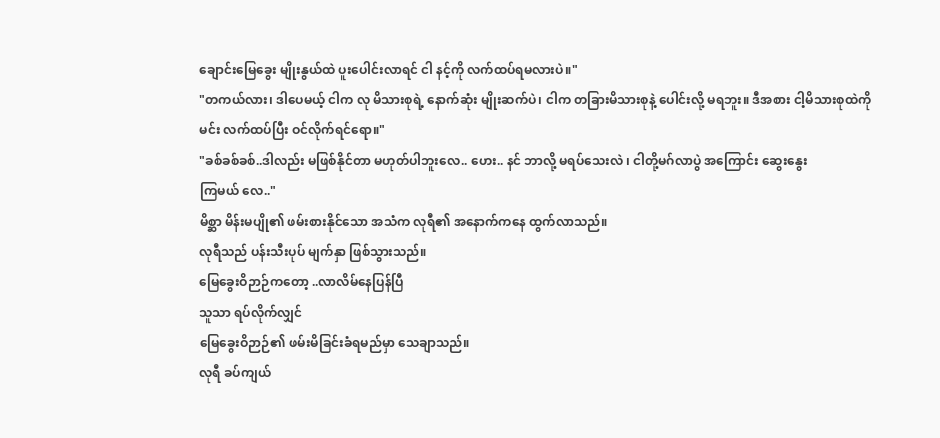ချောင်းမြေခွေး မျိုးနွယ်ထဲ ပူးပေါင်းလာရင် ငါ နင့်ကို လက်ထပ်ရမလားပဲ။"
"တကယ်လား၊ ဒါပေမယ့် ငါက လု မိသားစုရဲ့ နောက်ဆုံး မျိုးဆက်ပဲ၊ ငါက တခြားမိသားစုနဲ့ ပေါင်းလို့ မရဘူး။ ဒီအစား ငါ့မိသားစုထဲကို မင်း လက်ထပ်ပြီး ဝင်လိုက်ရင်ရော။"
"ခစ်ခစ်ခစ်..ဒါလည်း မဖြစ်နိုင်တာ မဟုတ်ပါဘူးလေ.. ဟေး.. နင် ဘာလို့ မရပ်သေးလဲ ၊ ငါတို့မဂ်လာပွဲ အကြောင်း ဆွေးနွေး
ကြမယ် လေ.."
မိစ္ဆာ မိန်းမပျို၏ ဖမ်းစားနိုင်သော အသံက လုရီ၏ အနောက်ကနေ ထွက်လာသည်။
လုရီသည် ပန်းသီးပုပ် မျက်နှာ ဖြစ်သွားသည်။
မြေခွေးဝိဉာဉ်ကတော့ ..လာလိမ်နေပြန်ပြီ
သူသာ ရပ်လိုက်လျှင်
မြေခွေးဝိဉာဉ်၏ ဖမ်းမိခြင်းခံရမည်မှာ သေချာသည်။
လုရီ ခပ်ကျယ်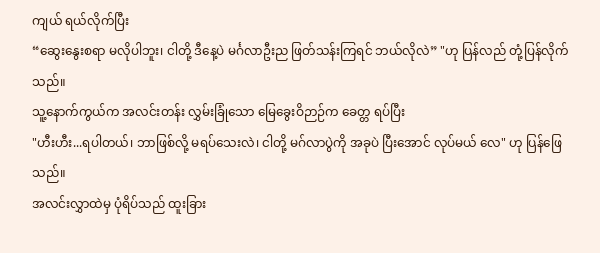ကျယ် ရယ်လိုက်ပြီး
“ဆွေးနွေးစရာ မလိုပါဘူး၊ ငါတို့ ဒီနေ့ပဲ မင်္ဂလာဦးည ဖြတ်သန်းကြရင် ဘယ်လိုလဲ” "ဟု ပြန်လည် တုံ့ပြန်လိုက်သည်။
သူ့နောက်ကွယ်က အလင်းတန်း လွှမ်းခြုံသော မြေခွေးဝိဉာဉ်က ခေတ္တ ရပ်ပြီး
"ဟီးဟီး...ရပါတယ်၊ ဘာဖြစ်လို့ မရပ်သေးလဲ၊ ငါတို့ မဂ်လာပွဲကို အခုပဲ ပြီးအောင် လုပ်မယ် လေ" ဟု ပြန်ဖြေသည်။
အလင်းလွှာထဲမှ ပုံရိပ်သည် ထူးခြား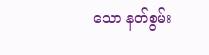သော နတ်စွမ်း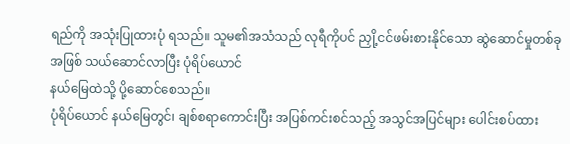ရည်ကို အသုံးပြုထားပုံ ရသည်။ သူမ၏အသံသည် လုရီကိုပင် ညှို့ငင်ဖမ်းစားနိုင်သော ဆွဲဆောင်မှုတစ်ခုအဖြစ် သယ်ဆောင်လာပြီး ပုံရိပ်ယောင်
နယ်မြေထဲသို့ ပို့ဆောင်စေသည်။
ပုံရိပ်ယောင် နယ်မြေတွင်၊ ချစ်စရာကောင်းပြီး အပြစ်ကင်းစင်သည့် အသွင်အပြင်များ ပေါင်းစပ်ထား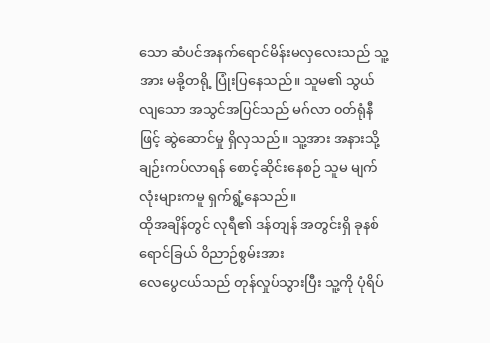သော ဆံပင်အနက်ရောင်မိန်းမလှလေးသည် သူ့အား မခို့တရို့ ပြုံးပြနေသည်။ သူမ၏ သွယ်လျသော အသွင်အပြင်သည် မဂ်လာ ၀တ်ရုံနီဖြင့် ဆွဲဆောင်မှု ရှိလှသည်။ သူ့အား အနားသို့ ချဉ်းကပ်လာရန် စောင့်ဆိုင်းနေစဉ် သူမ မျက်လုံးများကမူ ရှက်ရွံ့နေသည်။
ထိုအချိန်တွင် လုရီ၏ ဒန်တျန် အတွင်းရှိ ခုနစ်ရောင်ခြယ် ဝိညာဉ်စွမ်းအား
လေပွေငယ်သည် တုန်လှုပ်သွားပြီး သူ့ကို ပုံရိပ်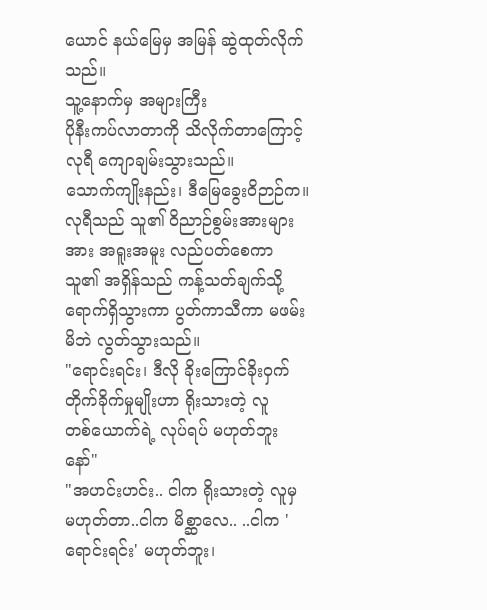ယောင် နယ်မြေမှ အမြန် ဆွဲထုတ်လိုက်သည်။
သူ့နောက်မှ အများကြီး
ပိုနီးကပ်လာတာကို သိလိုက်တာကြောင့်
လုရီ ကျောချမ်းသွားသည်။
သောက်ကျိုးနည်း၊ ဒီမြေခွေးဝိဉာဉ်က။
လုရီသည် သူ၏ ဝိညာဉ်စွမ်းအားများအား အရူးအမူး လည်ပတ်စေကာ သူ၏ အရှိန်သည် ကန့်သတ်ချက်သို့ ရောက်ရှိသွားကာ ပွတ်ကာသီကာ မဖမ်းမိဘဲ လွတ်သွားသည်။
"ရောင်းရင်း၊ ဒီလို ခိုးကြောင်ခိုးဝှက်တိုက်ခိုက်မှုမျိုးဟာ ရိုးသားတဲ့ လူ
တစ်ယောက်ရဲ့ လုပ်ရပ် မဟုတ်ဘူး နော်"
"အဟင်းဟင်း.. ငါက ရိုးသားတဲ့ လူမှ မဟုတ်တာ..ငါက မိစ္ဆာလေ.. ..ငါက 'ရောင်းရင်း' မဟုတ်ဘူး၊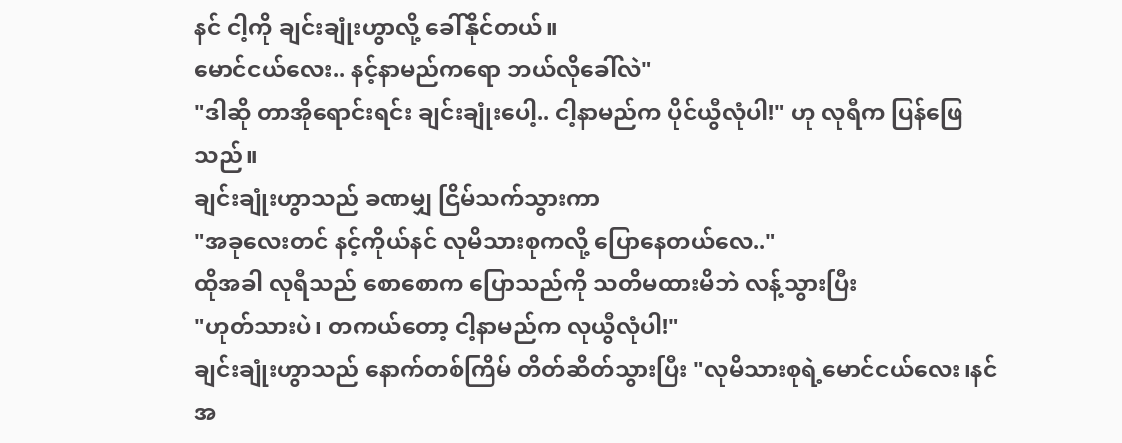နင် ငါ့ကို ချင်းချုံးဟွာလို့ ခေါ်နိုင်တယ်။
မောင်ငယ်လေး.. နင့်နာမည်ကရော ဘယ်လိုခေါ်လဲ"
"ဒါဆို တာအိုရောင်းရင်း ချင်းချုံးပေါ့.. ငါ့နာမည်က ပိုင်ယွီလုံပါ!" ဟု လုရီက ပြန်ဖြေသည်။
ချင်းချုံးဟွာသည် ခဏမျှ ငြိမ်သက်သွားကာ
"အခုလေးတင် နင့်ကိုယ်နင် လုမိသားစုကလို့ ပြောနေတယ်လေ.."
ထိုအခါ လုရီသည် စောစောက ပြောသည်ကို သတိမထားမိဘဲ လန့်သွားပြီး
"ဟုတ်သားပဲ၊ တကယ်တော့ ငါ့နာမည်က လုယွီလုံပါ!"
ချင်းချုံးဟွာသည် နောက်တစ်ကြိမ် တိတ်ဆိတ်သွားပြီး "လုမိသားစုရဲ့မောင်ငယ်လေး၊နင် အ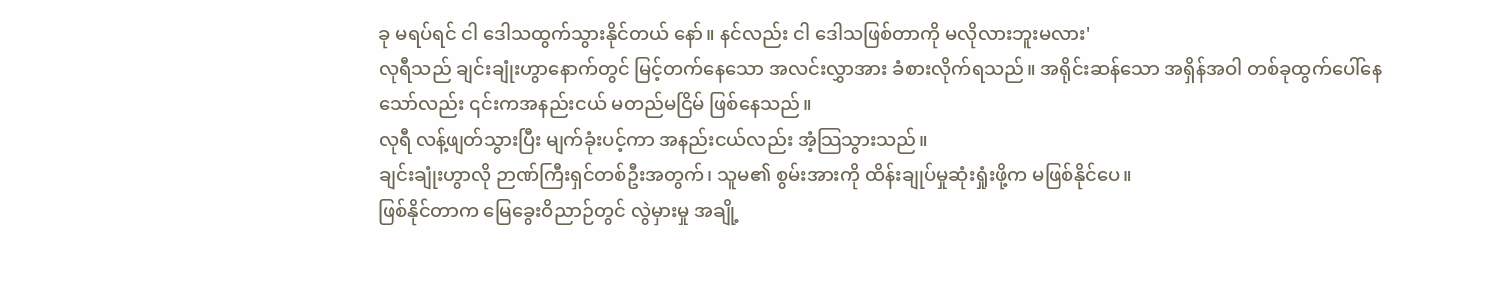ခု မရပ်ရင် ငါ ဒေါသထွက်သွားနိုင်တယ် နော်။ နင်လည်း ငါ ဒေါသဖြစ်တာကို မလိုလားဘူးမလား'
လုရီသည် ချင်းချုံးဟွာနောက်တွင် မြင့်တက်နေသော အလင်းလွှာအား ခံစားလိုက်ရသည်။ အရိုင်းဆန်သော အရှိန်အဝါ တစ်ခုထွက်ပေါ်နေသော်လည်း ၎င်းကအနည်းငယ် မတည်မငြိမ် ဖြစ်နေသည်။
လုရီ လန့်ဖျတ်သွားပြီး မျက်ခုံးပင့်ကာ အနည်းငယ်လည်း အံ့သြသွားသည်။
ချင်းချုံးဟွာလို ဉာဏ်ကြီးရှင်တစ်ဦးအတွက်၊ သူမ၏ စွမ်းအားကို ထိန်းချုပ်မှုဆုံးရှုံးဖို့က မဖြစ်နိုင်ပေ။
ဖြစ်နိုင်တာက မြေခွေးဝိညာဉ်တွင် လွဲမှားမှု အချို့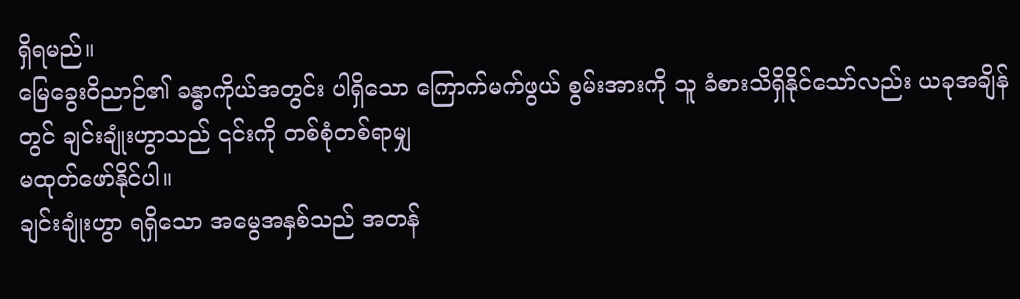ရှိရမည်။
မြေခွေးဝိညာဉ်၏ ခန္ဓာကိုယ်အတွင်း ပါရှိသော ကြောက်မက်ဖွယ် စွမ်းအားကို သူ ခံစားသိရှိနိုင်သော်လည်း ယခုအချိန်တွင် ချင်းချုံးဟွာသည် ၎င်းကို တစ်စုံတစ်ရာမျှ
မထုတ်ဖော်နိုင်ပါ။
ချင်းချုံးဟွာ ရရှိသော အမွေအနှစ်သည် အတန်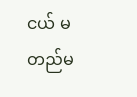ငယ် မတည်မ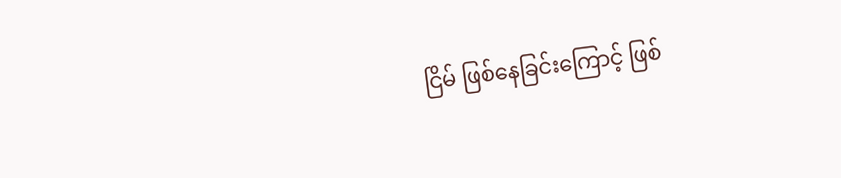ငြိမ် ဖြစ်နေခြင်းကြောင့် ဖြစ်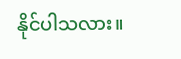နိုင်ပါသလား။